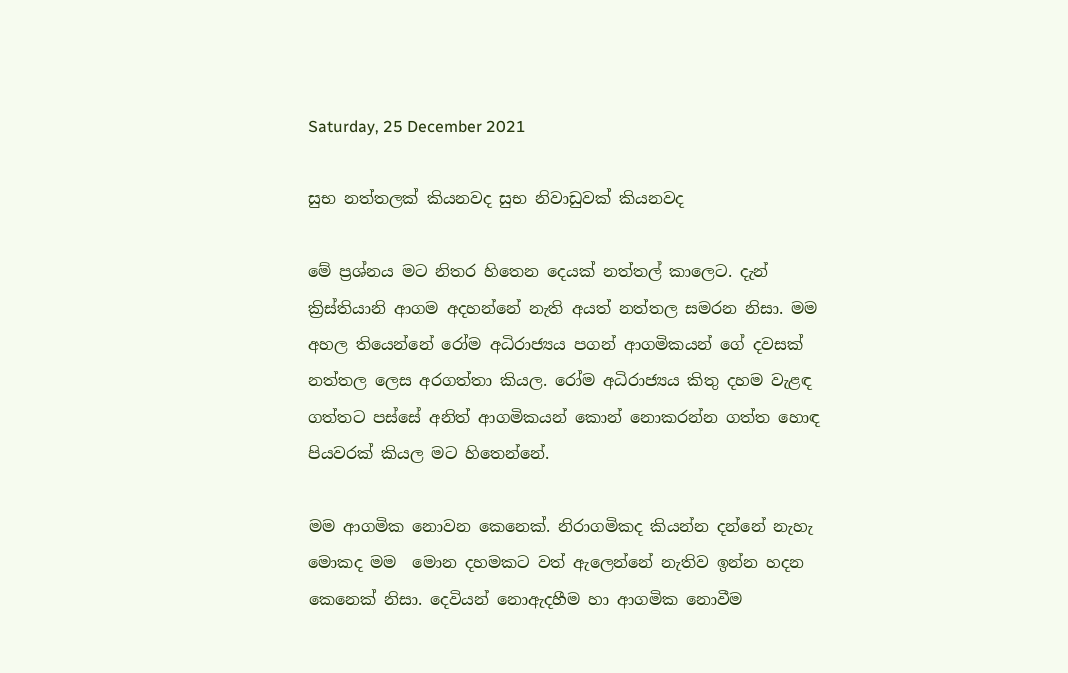Saturday, 25 December 2021

සුභ නත්තලක් කියනවද සුභ නිවාඩුවක් කියනවද

මේ ප්‍රශ්නය මට නිතර හිතෙන දෙයක් නත්තල් කාලෙට. දැන් ක්‍රිස්තියානි ආගම අදහන්නේ නැති අයත් නත්තල සමරන නිසා. මම අහල තියෙන්නේ රෝම අධිරාජ්‍යය පගන් ආගමිකයන් ගේ දවසක් නත්තල ලෙස අරගත්තා කියල. රෝම අධිරාජ්‍යය කිතු දහම වැළඳ ගත්තට පස්සේ අනිත් ආගමිකයන් කොන් නොකරන්න ගත්ත හොඳ පියවරක් කියල මට හිතෙන්නේ.

මම ආගමික නොවන කෙනෙක්. නිරාගමිකද කියන්න දන්නේ නැහැ මොකද මම  මොන දහමකට වත් ඇලෙන්නේ නැතිව ඉන්න හදන කෙනෙක් නිසා. දෙවියන් නොඇදහීම හා ආගමික නොවීම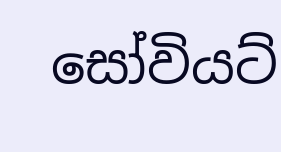සෝවියට්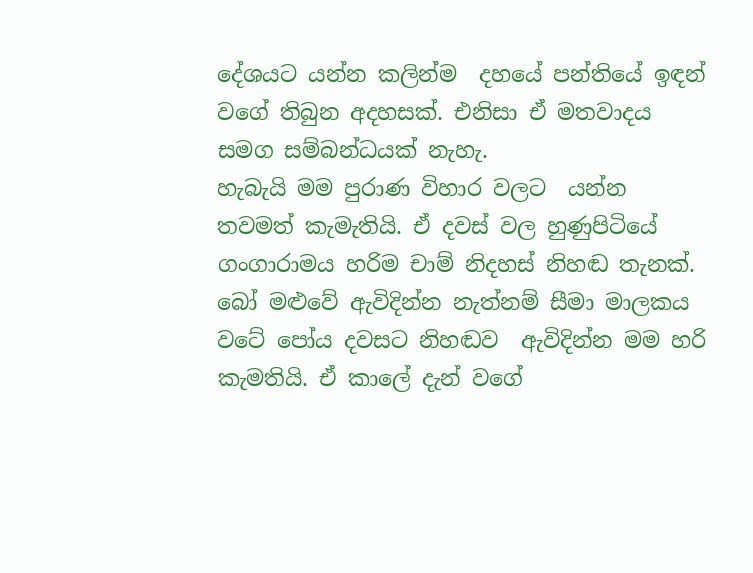දේශයට යන්න කලින්ම  දහයේ පන්තියේ ඉඳන් වගේ තිබුන අදහසක්. එනිසා ඒ මතවාදය සමග සම්බන්ධයක් නැහැ.
හැබැයි මම පුරාණ විහාර වලට  යන්න තවමත් කැමැතියි. ඒ දවස් වල හුණුපිටියේ ගංගාරාමය හරිම චාම් නිදහස් නිහඬ තැනක්. බෝ මළුවේ ඇවිදින්න නැත්නම් සීමා මාලකය වටේ පෝය දවසට නිහඬව  ඇවිදින්න මම හරි  කැමතියි. ඒ කාලේ දැන් වගේ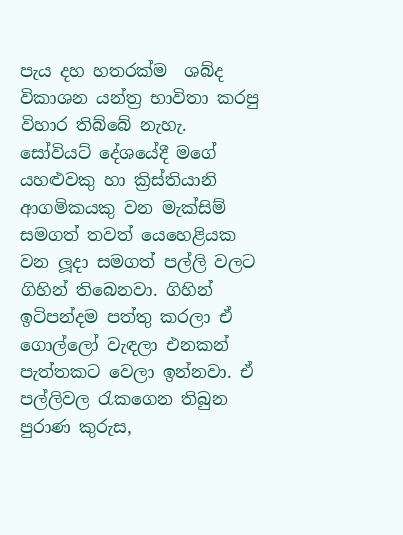පැය දහ හතරක්ම  ශබ්ද විකාශන යන්ත්‍ර භාවිතා කරපු  විහාර තිබ්බේ නැහැ.
සෝවියට් දේශයේදී මගේ යහළුවකු හා ක්‍රිස්තියානි ආගමිකයකු වන මැක්සිම් සමගත් තවත් යෙහෙළියක වන ලූදා සමගත් පල්ලි වලට ගිහින් තිබෙනවා. ගිහින් ඉටිපන්දම පත්තු කරලා ඒ ගොල්ලෝ වැඳලා එනකන් පැත්තකට වෙලා ඉන්නවා. ඒ පල්ලිවල රැකගෙන තිබුන පුරාණ කුරුස,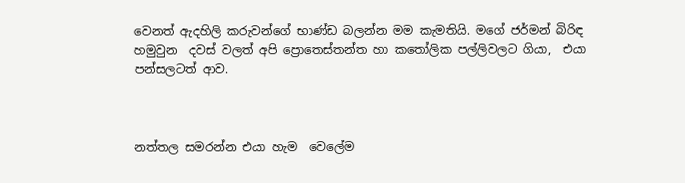වෙනත් ඇදහිලි කරුවන්ගේ භාණ්ඩ බලන්න මම කැමතියි. මගේ ජර්මන් බිරිඳ හමුවුන  දවස් වලත් අපි ප්‍රොතෙස්තන්ත හා කතෝලික පල්ලිවලට ගියා,  එයා පන්සලටත් ආව.



නත්තල සමරන්න එයා හැම  වෙලේම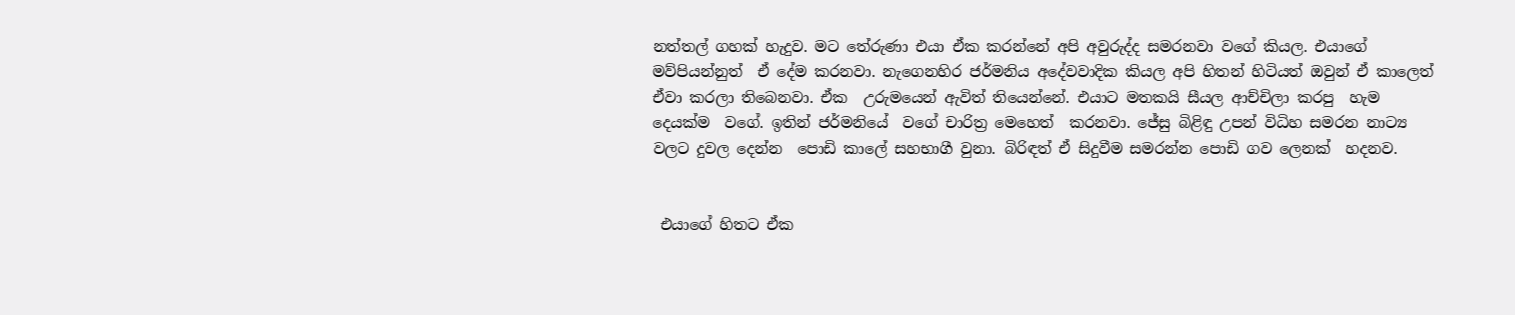නත්තල් ගහක් හැදුව. මට තේරුණා එයා ඒක කරන්නේ අපි අවුරුද්ද සමරනවා වගේ කියල. එයාගේ මව්පියන්නුත්  ඒ දේම කරනවා. නැගෙනහිර ජර්මනිය අදේවවාදික කියල අපි හිතන් හිටියත් ඔවුන් ඒ කාලෙත් ඒවා කරලා තිබෙනවා. ඒක  උරුමයෙන් ඇවිත් තියෙන්නේ. එයාට මතකයි සීයල ආච්චිලා කරපු  හැම දෙයක්ම  වගේ. ඉතින් ජර්මනියේ  වගේ චාරිත්‍ර මෙහෙත්  කරනවා. ජේසු බිළිඳු උපන් විධිහ සමරන නාට්‍ය වලට දුවල දෙන්න  පොඩි කාලේ සහභාගී වුනා. බිරිඳත් ඒ සිදුවීම සමරන්න පොඩි ගව ලෙනක්  හදනව.


 එයාගේ හිතට ඒක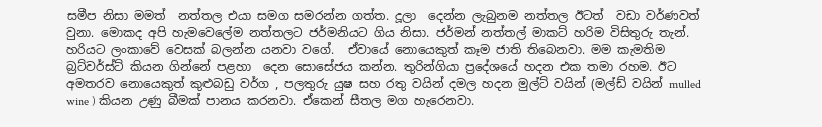සමීප නිසා මමත්  නත්තල එයා සමග සමරන්න ගත්ත. දූලා  දෙන්න ලැබුනම නත්තල ඊටත්  වඩා වර්ණවත් වුනා. මොකද අපි හැමවෙලේම නත්තලට ජර්මනියට ගිය නිසා. ජර්මන් නත්තල් මාකට් හරිම විසිතුරු තැන්. හරියට ලංකාවේ වෙසක් බලන්න යනවා වගේ.  ඒවායේ නොයෙකුත් කෑම ජාති තිබෙනවා. මම කැමතිම බ්‍රට්වර්ස්ට් කියන ගින්නේ පළහා  දෙන සොසේජය කන්න. තුරින්ගියා ප්‍රදේශයේ හදන එක තමා රහම. ඊට අමතරව නොයෙකුත් කුළුබඩු වර්ග , පලතුරු යුෂ සහ රතු වයින් දමල හදන මුල්ට් වයින් (මල්ඩ් වයින් mulled wine ) කියන උණු බීමක් පානය කරනවා. ඒකෙන් සීතල මග හැරෙනවා.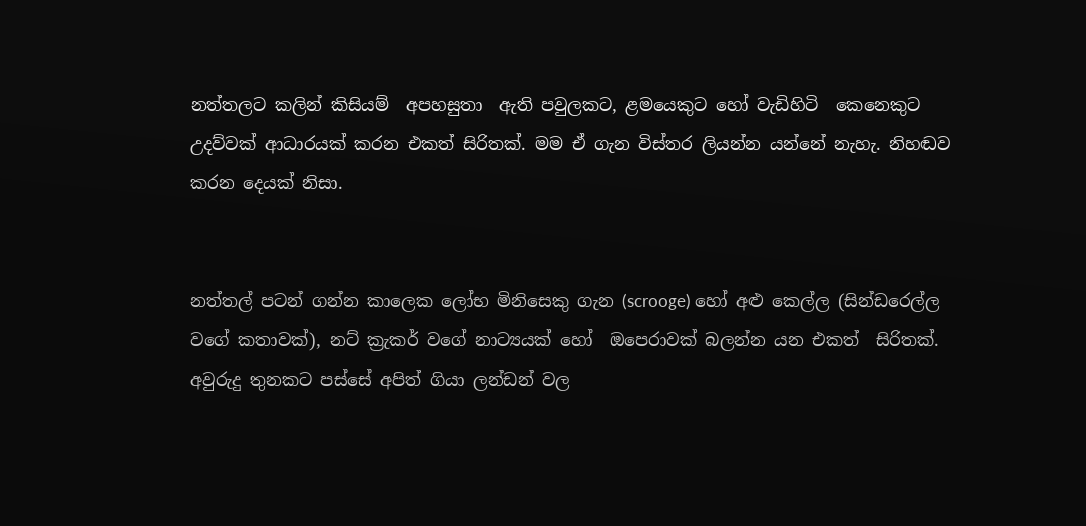නත්තලට කලින් කිසියම්  අපහසුතා  ඇති පවුලකට, ළමයෙකුට හෝ වැඩිහිටි  කෙනෙකුට උදව්වක් ආධාරයක් කරන එකත් සිරිතක්. මම ඒ ගැන විස්තර ලියන්න යන්නේ නැහැ. නිහඬව  කරන දෙයක් නිසා.


නත්තල් පටන් ගන්න කාලෙක ලෝභ මිනිසෙකු ගැන (scrooge) හෝ අළු කෙල්ල (සින්ඩරෙල්ල වගේ කතාවක්), නට් ක්‍රැකර් වගේ නාට්‍යයක් හෝ  ඔපෙරාවක් බලන්න යන එකත්  සිරිතක්. අවුරුදු තුනකට පස්සේ අපිත් ගියා ලන්ඩන් වල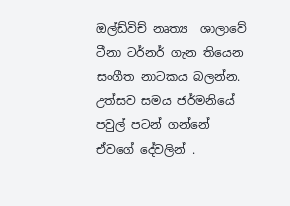ඔල්ඩ්විච් නෘත්‍ය  ශාලාවේ ටීනා ටර්නර් ගැන තියෙන සංගීත නාටකය බලන්න. උත්සව සමය ජර්මනියේ පවුල් පටන් ගන්නේ  ඒවගේ දේවලින් .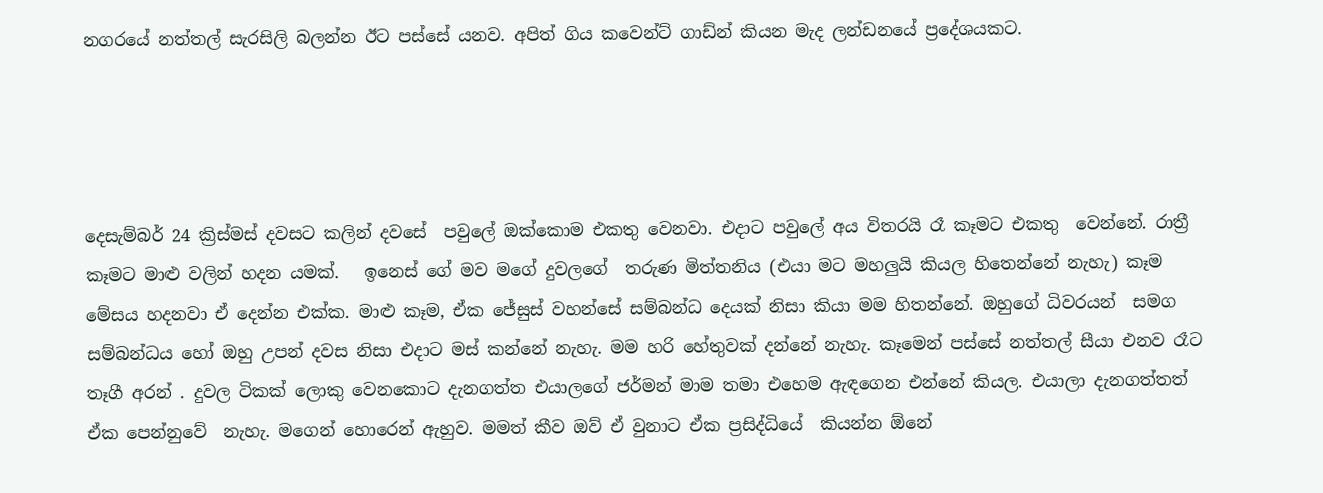නගරයේ නත්තල් සැරසිලි බලන්න ඊට පස්සේ යනව. අපිත් ගිය කවෙන්ට් ගාඩ්න් කියන මැද ලන්ඩනයේ ප්‍රදේශයකට.




දෙසැම්බර් 24 ක්‍රිස්මස් දවසට කලින් දවසේ  පවුලේ ඔක්කොම එකතු වෙනවා. එදාට පවුලේ අය විතරයි රෑ කෑමට එකතු  වෙන්නේ. රාත්‍රී කෑමට මාළු වලින් හදන යමක්.   ඉනෙස් ගේ මව මගේ දුවලගේ  තරුණ මිත්තනිය (එයා මට මහලුයි කියල හිතෙන්නේ නැහැ) කෑම මේසය හදනවා ඒ දෙන්න එක්ක. මාළු කෑම, ඒක ජේසුස් වහන්සේ සම්බන්ධ දෙයක් නිසා කියා මම හිතන්නේ. ඔහුගේ ධිවරයන්  සමග සම්බන්ධය හෝ ඔහු උපන් දවස නිසා එදාට මස් කන්නේ නැහැ. මම හරි හේතුවක් දන්නේ නැහැ. කෑමෙන් පස්සේ නත්තල් සීයා එනව රෑට තෑගී අරන් . දුවල ටිකක් ලොකු වෙනකොට දැනගත්ත එයාලගේ ජර්මන් මාම තමා එහෙම ඇඳගෙන එන්නේ කියල. එයාලා දැනගත්තත් ඒක පෙන්නුවේ  නැහැ. මගෙන් හොරෙන් ඇහුව. මමත් කීව ඔව් ඒ වුනාට ඒක ප්‍රසිද්ධියේ  කියන්න ඕනේ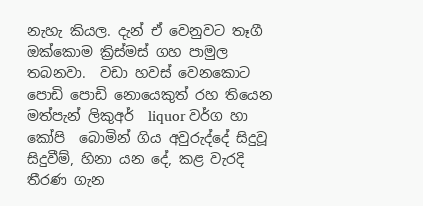නැහැ කියල. දැන් ඒ වෙනුවට තෑගී ඔක්කොම ක්‍රිස්මස් ගහ පාමුල තබනවා.  වඩා හවස් වෙනකොට පොඩි පොඩි නොයෙකුත් රහ තියෙන මත්පැන් ලිකුඅර්  liquor වර්ග හා කෝපි  බොමින් ගිය අවුරුද්දේ සිදුවූ සිදුවීම්, හිනා යන දේ, කළ වැරදි තීරණ ගැන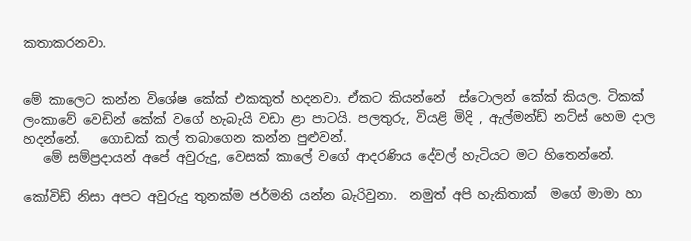කතාකරනවා.


මේ කාලෙට කන්න විශේෂ කේක් එකකුත් හදනවා. ඒකට කියන්නේ  ස්ටොලන් කේක් කියල. ටිකක් ලංකාවේ වෙඩින් කේක් වගේ හැබැයි වඩා ළා පාටයි. පලතුරු, වියළි මිදි , ඇල්මන්ඩ් නට්ස් හෙම දාල හදන්නේ.   ගොඩක් කල් තබාගෙන කන්න පුළුවන්.
   මේ සම්ප්‍රදායන් අපේ අවුරුදු, වෙසක් කාලේ වගේ ආදරණිය දේවල් හැටියට මට හිතෙන්නේ.

කෝවිඩ් නිසා අපට අවුරුදු තුනක්ම ජර්මනි යන්න බැරිවුනා.  නමුත් අපි හැකිතාක්  මගේ මාමා හා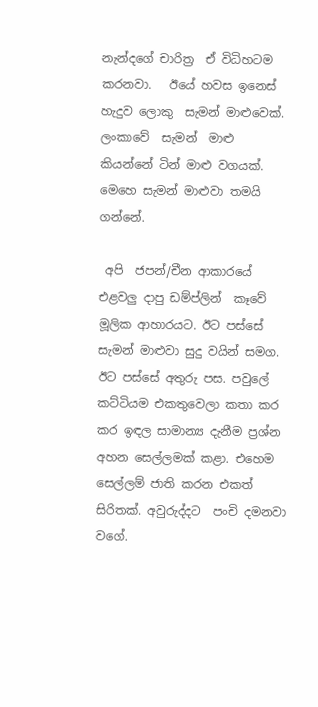නැන්දගේ චාරිත්‍ර  ඒ විධිහටම කරනවා.   ඊයේ හවස ඉනෙස් හැදුව ලොකු  සැමන් මාළුවෙක්. ලංකාවේ  සැමන්  මාළු කියන්නේ ටින් මාළු වගයක්. මෙහෙ සැමන් මාළුවා තමයි ගන්නේ.

 අපි  ජපන්/චීන ආකාරයේ එළවලු දාපු ඩම්ප්ලින්  කෑවේ මූලික ආහාරයට. ඊට පස්සේ සැමන් මාළුවා සුදු වයින් සමග.  ඊට පස්සේ අතුරු පස. පවුලේ කට්ටියම එකතුවෙලා කතා කර කර ඉඳල සාමාන්‍ය දැනීම ප්‍රශ්න  අහන සෙල්ලමක් කළා. එහෙම  සෙල්ලම් ජාති කරන එකත් සිරිතක්. අවුරුද්දට  පංචි දමනවා වගේ.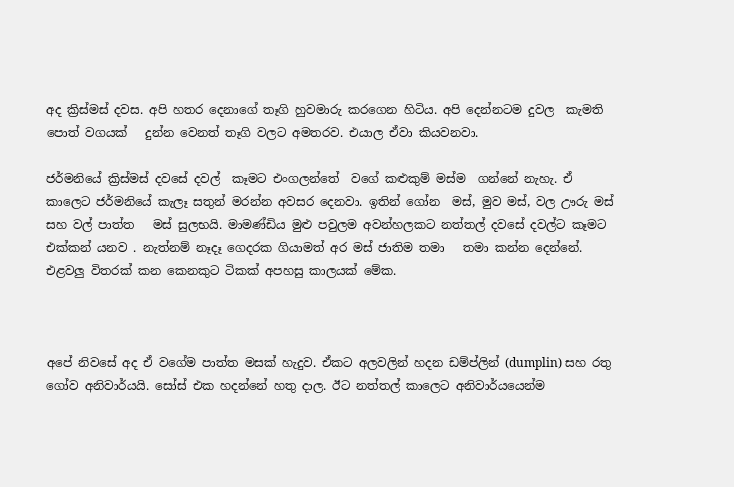අද ක්‍රිස්මස් දවස. අපි හතර දෙනාගේ තෑගි හුවමාරු කරගෙන හිටිය. අපි දෙන්නටම දුවල  කැමති  පොත් වගයක්   දුන්න වෙනත් තෑගි වලට අමතරව. එයාල ඒවා කියවනවා.

ජර්මනියේ ක්‍රිස්මස් දවසේ දවල්  කෑමට එංගලන්තේ  වගේ කළුකුම් මස්ම  ගන්නේ නැහැ. ඒ කාලෙට ජර්මනියේ කැලෑ සතුන් මරන්න අවසර දෙනවා. ඉතින් ගෝන  මස්, මුව මස්, වල ඌරු මස් සහ වල් පාත්ත   මස් සුලභයි. මාමණ්ඩිය මුළු පවුලම අවන්හලකට නත්තල් දවසේ දවල්ට කෑමට එක්කන් යනව . නැත්නම් නෑදෑ ගෙදරක ගියාමත් අර මස් ජාතිම තමා   තමා කන්න දෙන්නේ. එළවලු විතරක් කන කෙනකුට ටිකක් අපහසු කාලයක් මේක.



අපේ නිවසේ අද ඒ වගේම පාත්ත මසක් හැදුව. ඒකට අලවලින් හදන ඩම්ප්ලින් (dumplin) සහ රතු ගෝව අනිවාර්යයි. සෝස් එක හදන්නේ හතු දාල. ඊට නත්තල් කාලෙට අනිවාර්යයෙන්ම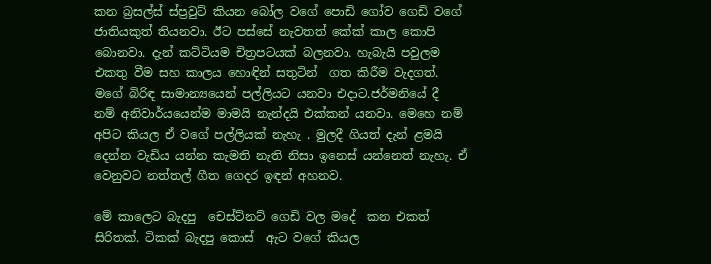කන බ්‍රසල්ස් ස්ප්‍රවුට් කියන බෝල වගේ පොඩි ගෝව ගෙඩි වගේ ජාතියකුත් තියනවා. ඊට පස්සේ නැවතත් කේක් කාල කොපි බොනවා. දැන් කට්ටියම චිත්‍රපටයක් බලනවා. හැබැයි පවුලම එකතු වීම සහ කාලය හොඳින් සතුටින්  ගත කිරීම වැදගත්. මගේ බිරිඳ සාමාන්‍යයෙන් පල්ලියට යනවා එදාට.ජර්මනියේ දී  නම් අනිවාර්යයෙන්ම මාමයි නැන්දයි එක්කන් යනවා. මෙහෙ නම් අපිට කියල ඒ වගේ පල්ලියක් නැහැ . මුලදී ගියත් දැන් ළමයි දෙන්න වැඩිය යන්න කැමති නැති නිසා ඉනෙස් යන්නෙත් නැහැ. ඒ වෙනුවට නත්තල් ගීත ගෙදර ඉඳන් අහනව.

මේ කාලෙට බැදපු  චෙස්ට්නට් ගෙඩි වල මදේ  කන එකත් සිරිතක්. ටිකක් බැදපු කොස්  ඇට වගේ කියල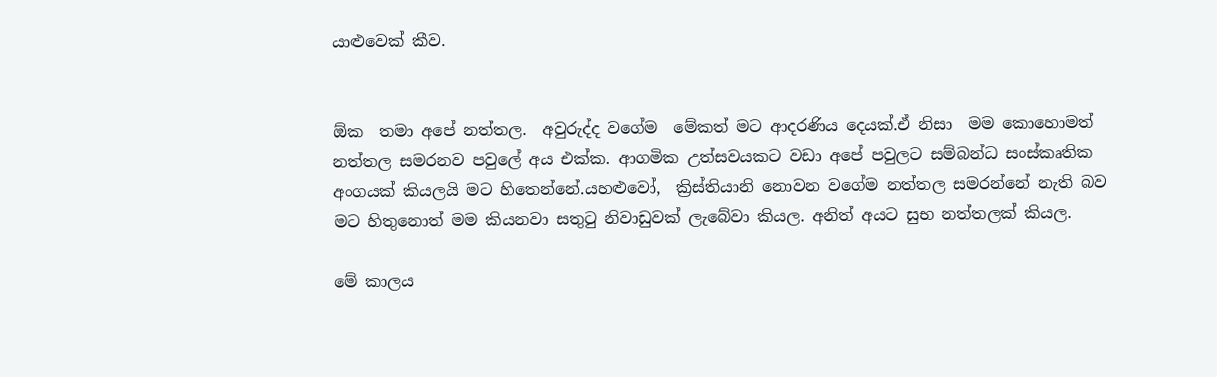යාළුවෙක් කීව.


ඕක  තමා අපේ නත්තල.  අවුරුද්ද වගේම  මේකත් මට ආදරණිය දෙයක්.ඒ නිසා  මම කොහොමත් නත්තල සමරනව පවුලේ අය එක්ක. ආගමික උත්සවයකට වඩා අපේ පවුලට සම්බන්ධ සංස්කෘතික අංගයක් කියලයි මට හිතෙන්නේ.යහළුවෝ,  ක්‍රිස්තියානි නොවන වගේම නත්තල සමරන්නේ නැති බව මට හිතුනොත් මම කියනවා සතුටු නිවාඩුවක් ලැබේවා කියල. අනිත් අයට සුභ නත්තලක් කියල.

මේ කාලය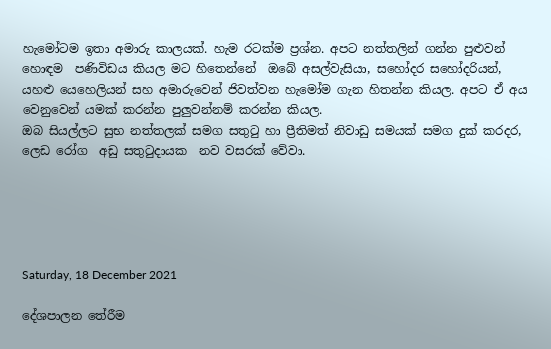හැමෝටම ඉතා අමාරු කාලයක්. හැම රටක්ම ප්‍රශ්න. අපට නත්තලින් ගන්න පුළුවන් හොඳම  පණිවිඩය කියල මට හිතෙන්නේ  ඔබේ අසල්වැසියා, සහෝදර සහෝදරියන්, යහළු යෙහෙලියන් සහ අමාරුවෙන් ජිවත්වන හැමෝම ගැන හිතන්න කියල. අපට ඒ අය වෙනුවෙන් යමක් කරන්න පුලුවන්නම් කරන්න කියල.
ඔබ සියල්ලට සුභ නත්තලක් සමග සතුටු හා ප්‍රීතිමත් නිවාඩු සමයක් සමග දුක් කරදර, ලෙඩ රෝග  අඩු සතුටුදායක  නව වසරක් වේවා.





Saturday, 18 December 2021

දේශපාලන තේරීම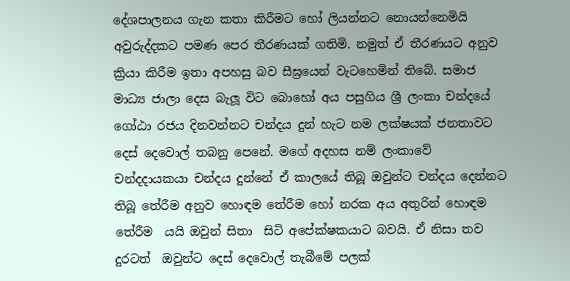දේශපාලනය ගැන කතා කිරීමට හෝ ලියන්නට නොයන්නෙමියි අවුරුද්දකට පමණ පෙර තීරණයක් ගතිමි. නමුත් ඒ තීරණයට අනුව ක්‍රියා කිරීම ඉතා අපහසු බව සීඝ්‍රයෙන් වැටහෙමින් තිබේ. සමාජ මාධ්‍ය ජාලා දෙස බැලූ විට බොහෝ අය පසුගිය ශ්‍රී ලංකා චන්දයේ ගෝඨා රජය දිනවන්නට චන්දය දුන් හැට නම ලක්ෂයක් ජනතාවට දෙස් දෙවොල් තබනු පෙනේ. මගේ අදහස නම් ලංකාවේ චන්දදායකයා චන්දය දුන්නේ ඒ කාලයේ තිබූ ඔවුන්ට චන්දය දෙන්නට තිබූ තේරීම අනුව හොඳම තේරීම හෝ නරක අය අතුරින් හොඳම තේරීම  යයි ඔවුන් සිතා  සිටි අපේක්ෂකයාට බවයි. ඒ නිසා තව දුරටත්  ඔවුන්ට දෙස් දෙවොල් තැබීමේ පලක්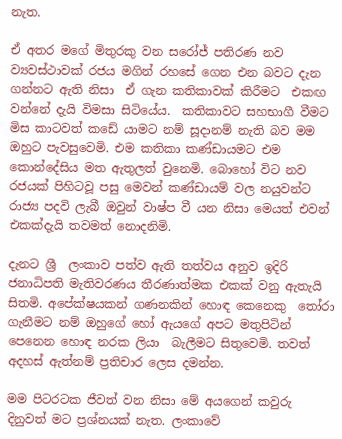නැත.

ඒ අතර මගේ මිතුරකු වන සරෝජ් පතිරණ නව ව්‍යවස්ථාවක් රජය මගින් රහසේ ගෙන එන බවට දැන ගන්නට ඇති නිසා  ඒ ගැන කතිකාවක් කිරීමට  එකඟ වන්නේ දැයි විමසා සිටියේය.  කතිකාවට සහභාගී වීමට මිස කාටවත් කඩේ යාමට නම් සූදානම් නැති බව මම ඔහුට පැවසුවෙමි. එම කතිකා කණ්ඩායමට එම කොන්දේසිය මත ඇතුලත් වුනෙමි. බොහෝ විට නව රජයක් පිහිටවූ පසු මෙවන් කණ්ඩායම් වල නයුවන්ට රාජ්‍ය පදවි ලැබී ඔවුන් වාෂ්ප වී යන නිසා මෙයත් එවන් එකක්දැයි තවමත් නොදනිමි.

දැනට ශ්‍රී  ලංකාව පත්ව ඇති තත්වය අනුව ඉදිරි ජනාධිපති මැතිවරණය තීරණාත්මක එකක් වනු ඇතැයි සිතමි. අපේක්ෂයකන් ගණනකින් හොඳ කෙනෙකු  තෝරා ගැනීමට නම් ඔහුගේ හෝ ඇයගේ අපට මතුපිටින් පෙනෙන හොඳ නරක ලියා  බැලීමට සිතුවෙමි. තවත් අදහස් ඇත්නම් ප්‍රතිචාර ලෙස දමන්න.

මම පිටරටක ජීවත් වන නිසා මේ අයගෙන් කවුරු දිනුවත් මට ප්‍රශ්නයක් නැත. ලංකාවේ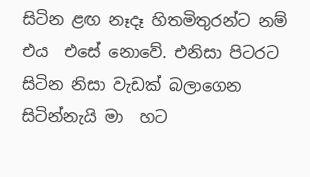සිටින ළඟ නෑදෑ හිතමිතුරන්ට නම් එය  එසේ නොවේ. එනිසා පිටරට සිටින නිසා වැඩක් බලාගෙන සිටින්නැයි මා  හට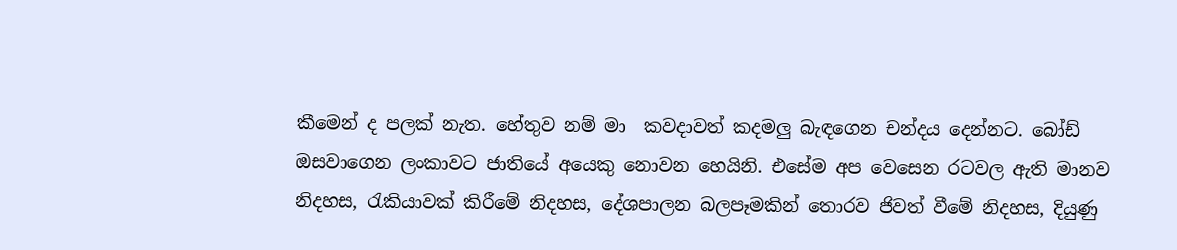කීමෙන් ද පලක් නැත. හේතුව නම් මා  කවදාවත් කදමලු බැඳගෙන චන්දය දෙන්නට. බෝඩ් ඔසවාගෙන ලංකාවට ජාතියේ අයෙකු නොවන හෙයිනි. එසේම අප වෙසෙන රටවල ඇති මානව නිදහස, රැකියාවක් කිරීමේ නිදහස, දේශපාලන බලපෑමකින් තොරව ජිවත් වීමේ නිදහස, දියුණු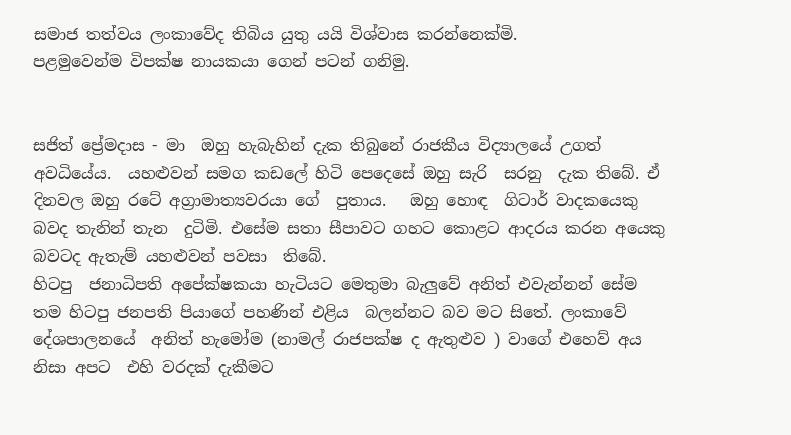සමාජ තත්වය ලංකාවේද තිබිය යුතු යයි විශ්වාස කරන්නෙක්මි.
පළමුවෙන්ම විපක්ෂ නායකයා ගෙන් පටන් ගනිමු.


සජිත් ප්‍රේමදාස - මා  ඔහු හැබැහින් දැක තිබුනේ රාජකීය විද්‍යාලයේ උගත් අවධියේය.  යහළුවන් සමග කඩලේ හිටි පෙදෙසේ ඔහු සැරි  සරනු  දැක තිබේ. ඒ දිනවල ඔහු රටේ අග්‍රාමාත්‍යවරයා ගේ  පුතාය.   ඔහු හොඳ  ගිටාර් වාදකයෙකු  බවද තැනින් තැන  දුටිමි. එසේම සතා සීපාවට ගහට කොළට ආදරය කරන අයෙකු බවටද ඇතැම් යහළුවන් පවසා  තිබේ.
හිටපු  ජනාධිපති අපේක්ෂකයා හැටියට මෙතුමා බැලුවේ අනිත් එවැන්නන් සේම  තම හිටපු ජනපති පියාගේ පහණින් එළිය  බලන්නට බව මට සිතේ. ලංකාවේ දේශපාලනයේ  අනිත් හැමෝම (නාමල් රාජපක්ෂ ද ඇතුළුව ) වාගේ එහෙව් අය  නිසා අපට  එහි වරදක් දැකීමට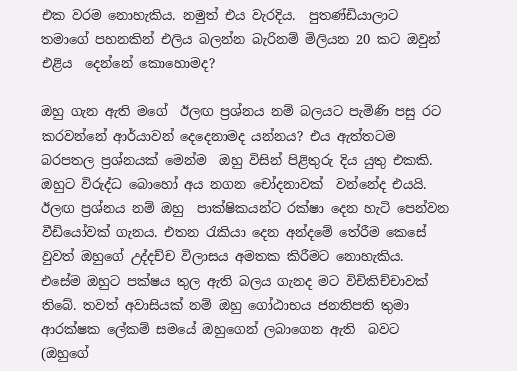එක වරම නොහැකිය. නමුත් එය වැරදිය.  පුතණ්ඩියාලාට  තමාගේ පහනකින් එලිය බලන්න බැරිනම් මිලියන 20 කට ඔවුන් එළිය  දෙන්නේ කොහොමද?

ඔහු ගැන ඇති මගේ  ඊලඟ ප්‍රශ්නය නම් බලයට පැමිණි පසු රට කරවන්නේ ආර්යාවන් දෙදෙනාමද යන්නය? එය ඇත්තටම බරපතල ප්‍රශ්නයක් මෙන්ම  ඔහු විසින් පිළිතුරු දිය යුතු එකකි. ඔහුට විරුද්ධ බොහෝ අය නගන චෝදනාවක්  වන්නේද එයයි. ඊලඟ ප්‍රශ්නය නම් ඔහු  පාක්ෂිකයන්ට රක්ෂා දෙන හැටි පෙන්වන වීඩියෝවක් ගැනය. එතන රැකියා දෙන අන්දමේ තේරීම කෙසේ වුවත් ඔහුගේ උද්දච්ච විලාසය අමතක කිරීමට නොහැකිය. එසේම ඔහුට පක්ෂය තුල ඇති බලය ගැනද මට විචිකිච්චාවක් තිබේ. තවත් අවාසියක් නම් ඔහු ගෝඨාභය ජනතිපති තුමා ආරක්ෂක ලේකම් සමයේ ඔහුගෙන් ලබාගෙන ඇති  බවට (ඔහුගේ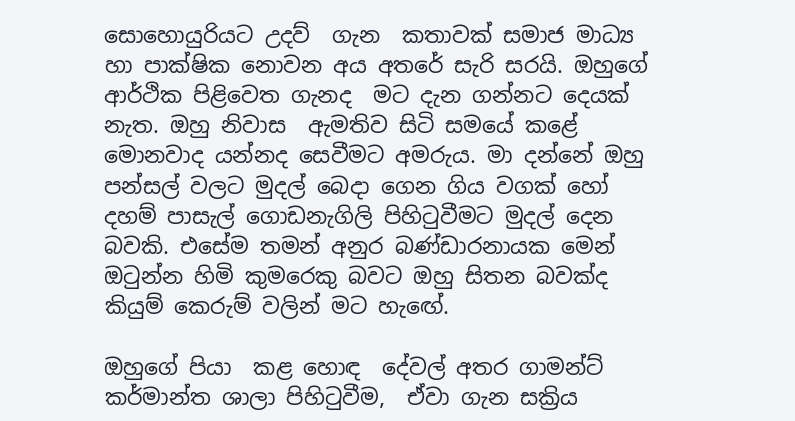සොහොයුරියට උදව්  ගැන  කතාවක් සමාජ මාධ්‍ය හා පාක්ෂික නොවන අය අතරේ සැරි සරයි. ඔහුගේ ආර්ථික පිළිවෙත ගැනද  මට දැන ගන්නට දෙයක් නැත. ඔහු නිවාස  ඇමතිව සිටි සමයේ කළේ මොනවාද යන්නද සෙවීමට අමරුය. මා දන්නේ ඔහු පන්සල් වලට මුදල් බෙදා ගෙන ගිය වගක් හෝ දහම් පාසැල් ගොඩනැගිලි පිහිටුවීමට මුදල් දෙන බවකි. එසේම තමන් අනුර බණ්ඩාරනායක මෙන් ඔටුන්න හිමි කුමරෙකු බවට ඔහු සිතන බවක්ද කියුම් කෙරුම් වලින් මට හැඟේ.

ඔහුගේ පියා  කළ හොඳ  දේවල් අතර ගාමන්ට් කර්මාන්ත ශාලා පිහිටුවීම,  ඒවා ගැන සක්‍රිය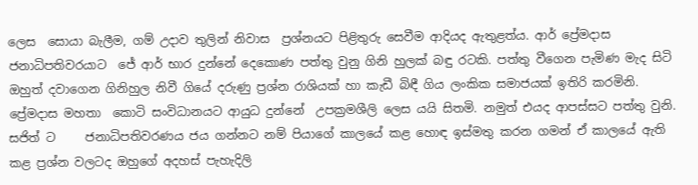ලෙස  සොයා බැලීම, ගම් උදාව තුලින් නිවාස  ප්‍රශ්නයට පිළිතුරු සෙවීම ආදියද ඇතුළත්ය. ආර් ප්‍රේමදාස ජනාධිපතිවරයාට  ජේ ආර් භාර දුන්නේ දෙකොණ පත්තු වුනු ගිනි හුලක් බඳු රටකි. පත්තු වීගෙන පැමිණ මැද සිටි ඔහුත් දවාගෙන ගිනිහුල නිවී ගියේ දරුණු ප්‍රශ්න රාශියක් හා කැඩී බිඳී ගිය ලංකික සමාජයක් ඉතිරි කරමිනි.  ප්‍රේමදාස මහතා  කොටි සංවිධානයට ආයුධ දුන්නේ  උපක්‍රමශීලි ලෙස යයි සිතමි. නමුත් එයද ආපස්සට පත්තු වුනි. සජිත් ට     ජනාධිපතිවරණය ජය ගන්නට නම් පියාගේ කාලයේ කළ හොඳ ඉස්මතු කරන ගමන් ඒ කාලයේ ඇති කළ ප්‍රශ්න වලටද ඔහුගේ අදහස් පැහැදිලි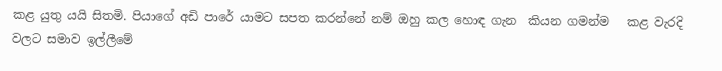කළ යුතු යයි සිතමි. පියාගේ අඩි පාරේ යාමට සපත කරන්නේ නම් ඔහු කල හොඳ ගැන  කියන ගමන්ම   කළ වැරදි වලට සමාව ඉල්ලීමේ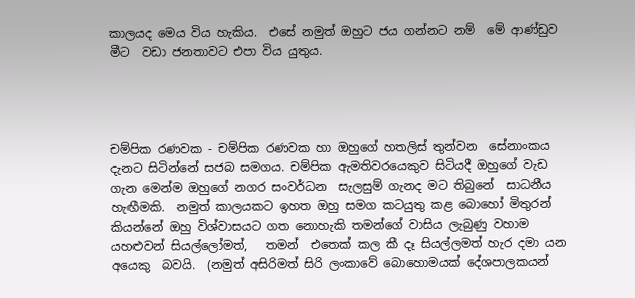කාලයද මෙය විය හැකිය.  එසේ නමුත් ඔහුට ජය ගන්නට නම්  මේ ආණ්ඩුව මීට  වඩා ජනතාවට එපා විය යුතුය.




චම්පික රණවක - චම්පික රණවක හා ඔහුගේ හතලිස් තුන්වන  සේනාංකය දැනට සිටින්නේ සජබ සමගය. චම්පික ඇමතිවරයෙකුව සිටියදී ඔහුගේ වැඩ ගැන මෙන්ම ඔහුගේ නගර සංවර්ධන  සැලසුම් ගැනද මට තිබුනේ  සාධනීය හැඟීමකි.  නමුත් කාලයකට ඉහත ඔහු සමග කටයුතු කළ බොහෝ මිතුරන් කියන්නේ ඔහු විශ්වාසයට ගත නොහැකි තමන්ගේ වාසිය ලැබුණු වහාම යහළුවන් සියල්ලෝමත්,   තමන්  එතෙක් කල කී දෑ සියල්ලමත් හැර දමා යන අයෙකු  බවයි.  (නමුත් අසිරිමත් සිරි ලංකාවේ බොහොමයක් දේශපාලකයන්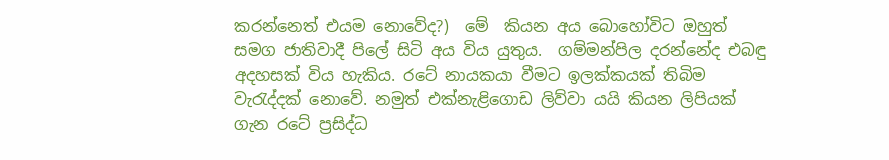කරන්නෙත් එයම නොවේද?)  මේ  කියන අය බොහෝවිට ඔහුත්  සමග ජාතිවාදී පිලේ සිටි අය විය යුතුය.  ගම්මන්පිල දරන්නේද එබඳු අදහසක් විය හැකිය. රටේ නායකයා වීමට ඉලක්කයක් තිබිම වැරැද්දක් නොවේ. නමුත් එක්නැළිගොඩ ලිව්වා යයි කියන ලිපියක් ගැන රටේ ප්‍රසිද්ධ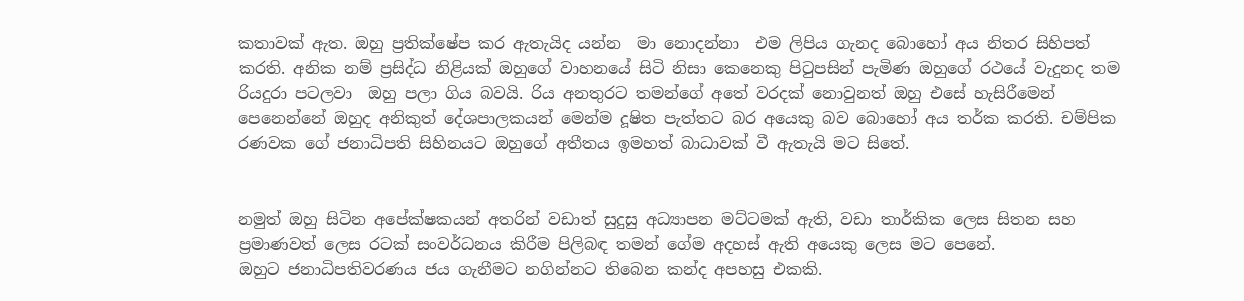කතාවක් ඇත. ඔහු ප්‍රතික්ෂේප කර ඇතැයිද යන්න  මා නොදන්නා  එම ලිපිය ගැනද බොහෝ අය නිතර සිහිපත් කරති. අනික නම් ප්‍රසිද්ධ නිළියක් ඔහුගේ වාහනයේ සිටි නිසා කෙනෙකු පිටුපසින් පැමිණ ඔහුගේ රථයේ වැදුනද තම රියදුරා පටලවා  ඔහු පලා ගිය බවයි. රිය අනතුරට තමන්ගේ අතේ වරදක් නොවුනත් ඔහු එසේ හැසිරීමෙන් පෙනෙන්නේ ඔහුද අනිකුත් දේශපාලකයන් මෙන්ම දූෂිත පැත්තට බර අයෙකු බව බොහෝ අය තර්ක කරති. චම්පික රණවක ගේ ජනාධිපති සිහිනයට ඔහුගේ අතීතය ඉමහත් බාධාවක් වී ඇතැයි මට සිතේ.


නමුත් ඔහු සිටින අපේක්ෂකයන් අතරින් වඩාත් සුදුසු අධ්‍යාපන මට්ටමක් ඇති, වඩා තාර්කික ලෙස සිතන සහ ප්‍රමාණවත් ලෙස රටක් සංවර්ධනය කිරීම පිලිබඳ තමන් ගේම අදහස් ඇති අයෙකු ලෙස මට පෙනේ.
ඔහුට ජනාධිපතිවරණය ජය ගැනීමට නගින්නට තිබෙන කන්ද අපහසු එකකි.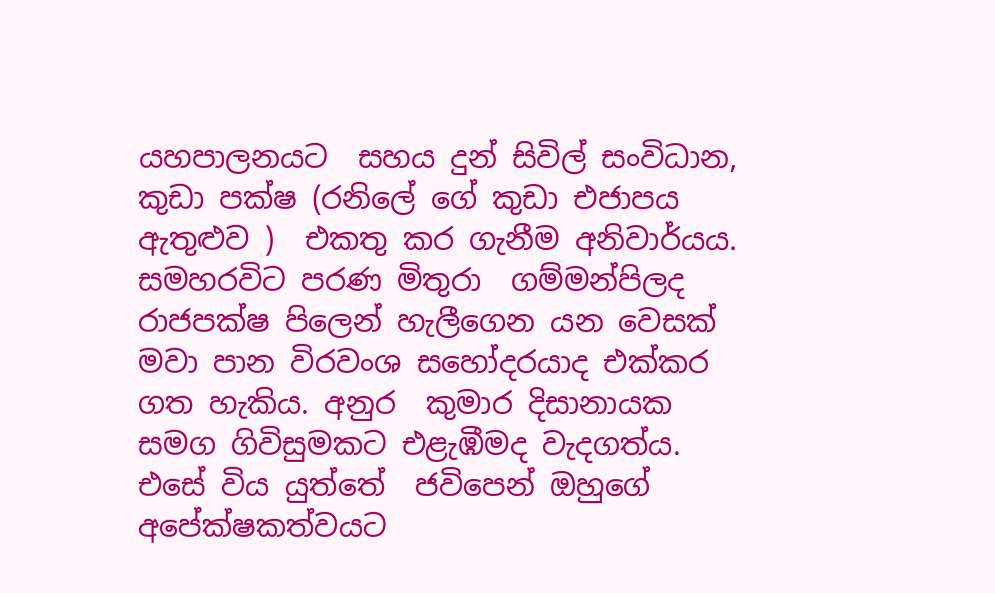යහපාලනයට  සහය දුන් සිවිල් සංවිධාන, කුඩා පක්ෂ (රනිලේ ගේ කුඩා එජාපය ඇතුළුව )  එකතු කර ගැනීම අනිවාර්යය. සමහරවිට පරණ මිතුරා  ගම්මන්පිලද රාජපක්ෂ පිලෙන් හැලීගෙන යන වෙසක් මවා පාන විරවංශ සහෝදරයාද එක්කර  ගත හැකිය. අනුර  කුමාර දිසානායක සමග ගිවිසුමකට එළැඹීමද වැදගත්ය. එසේ විය යුත්තේ  ජවිපෙන් ඔහුගේ අපේක්ෂකත්වයට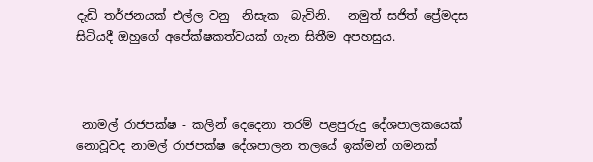දැඩි තර්ජනයක් එල්ල වනු  නිසැක  බැවිනි.   නමුත් සජිත් ප්‍රේමදස සිටියදී ඔහුගේ අපේක්ෂකත්වයක් ගැන සිතීම අපහසුය.



 නාමල් රාජපක්ෂ - කලින් දෙදෙනා තරම් පළපුරුදු දේශපාලකයෙක් නොවූවද නාමල් රාජපක්ෂ දේශපාලන තලයේ ඉක්මන් ගමනක්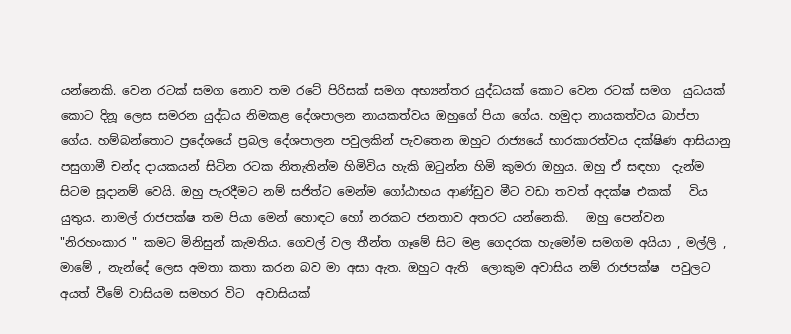යන්නෙකි. වෙන රටක් සමග නොව තම රටේ පිරිසක් සමග අභ්‍යන්තර යුද්ධයක් කොට වෙන රටක් සමග  යුධයක් කොට දිනූ ලෙස සමරන යුද්ධය නිමකළ දේශපාලන නායකත්වය ඔහුගේ පියා ගේය. හමුදා නායකත්වය බාප්පා ගේය. හම්බන්තොට ප්‍රදේශයේ ප්‍රබල දේශපාලන පවුලකින් පැවතෙන ඔහුට රාජ්‍යයේ භාරකාරත්වය දක්ෂිණ ආසියානු පසුගාමී චන්ද දායකයන් සිටින රටක නිතැතින්ම හිමිවිය හැකි ඔටුන්න හිමි කුමරා ඔහුය. ඔහු ඒ සඳහා  දැන්ම සිටම සූදානම් වෙයි. ඔහු පැරදීමට නම් සජිත්ට මෙන්ම ගෝඨාභය ආණ්ඩුව මීට වඩා තවත් අදක්ෂ එකක්   විය යුතුය. නාමල් රාජපක්ෂ තම පියා මෙන් හොඳට හෝ නරකට ජනතාව අතරට යන්නෙකි.   ඔහු පෙන්වන "නිරහංකාර " කමට මිනිසුන් කැමතිය. ගෙවල් වල තීන්ත ගෑමේ සිට මළ ගෙදරක හැමෝම සමගම අයියා , මල්ලි , මාමේ , නැන්දේ ලෙස අමතා කතා කරන බව මා අසා ඇත. ඔහුට ඇති  ලොකුම අවාසිය නම් රාජපක්ෂ  පවුලට අයත් වීමේ වාසියම සමහර විට  අවාසියක්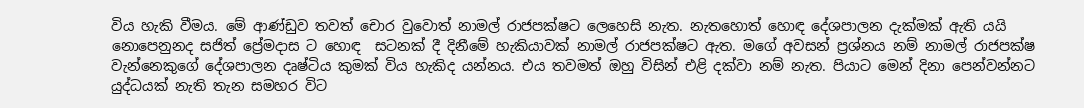විය හැකි වීමය. මේ ආණ්ඩුව තවත් චොර වුවොත් නාමල් රාජපක්ෂට ලෙහෙසි නැත. නැතහොත් හොඳ දේශපාලන දැක්මක් ඇති යයි නොපෙනුනද සජිත් ප්‍රේමදාස ට හොඳ  සටනක් දී දිනීමේ හැකියාවක් නාමල් රාජපක්ෂට ඇත. මගේ අවසන් ප්‍රශ්නය නම් නාමල් රාජපක්ෂ වැන්නෙකුගේ දේශපාලන දෘෂ්ටිය කුමක් විය හැකිද යන්නය. එය තවමත් ඔහු විසින් එළි දක්වා නම් නැත. පියාට මෙන් දිනා පෙන්වන්නට යුද්ධයක් නැති තැන සමහර විට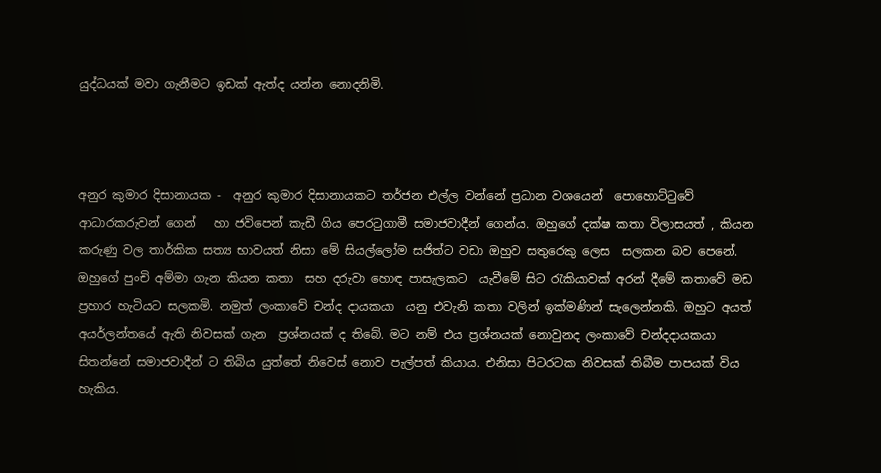යුද්ධයක් මවා ගැනීමට ඉඩක් ඇත්ද යන්න නොදනිමි.



අනුර කුමාර දිසානායක -  අනුර කුමාර දිසානායකට තර්ජන එල්ල වන්නේ ප්‍රධාන වශයෙන්  පොහොට්ටුවේ ආධාරකරුවන් ගෙන්   හා ජවිපෙන් කැඩී ගිය පෙරටුගාමී සමාජවාදීන් ගෙන්ය. ඔහුගේ දක්ෂ කතා විලාසයත් , කියන කරුණු වල තාර්කික සත්‍ය භාවයත් නිසා මේ සියල්ලෝම සජිත්ට වඩා ඔහුව සතුරෙකු ලෙස  සලකන බව පෙනේ.  ඔහුගේ පුංචි අම්මා ගැන කියන කතා  සහ දරුවා හොඳ පාසැලකට  යැවීමේ සිට රැකියාවක් අරන් දීමේ කතාවේ මඩ ප්‍රහාර හැටියට සලකමි. නමුත් ලංකාවේ චන්ද දායකයා  යනු එවැනි කතා වලින් ඉක්මණින් සැලෙන්නකි. ඔහුට අයත්  අයර්ලන්තයේ ඇති නිවසක් ගැන  ප්‍රශ්නයක් ද තිබේ. මට නම් එය ප්‍රශ්නයක් නොවුනද ලංකාවේ චන්දදායකයා සිතන්නේ සමාජවාදීන් ට තිබිය යුත්තේ නිවෙස් නොව පැල්පත් කියාය. එනිසා පිටරටක නිවසක් තිබීම පාපයක් විය හැකිය.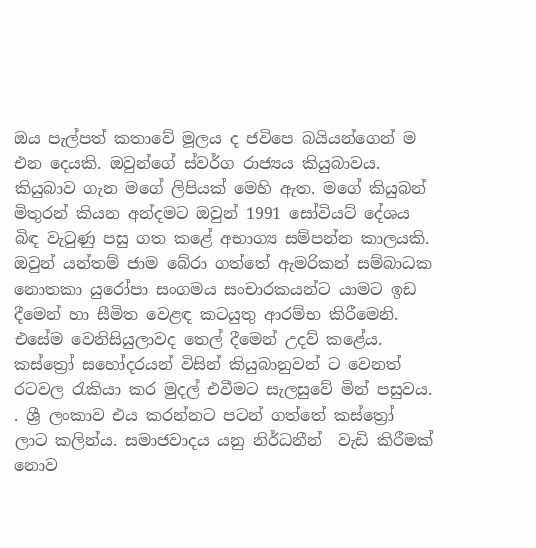ඔය පැල්පත් කතාවේ මූලය ද ජවිපෙ බයියන්ගෙන් ම එන දෙයකි. ඔවුන්ගේ ස්වර්ග රාජ්‍යය කියුබාවය. කියුබාව ගැන මගේ ලිපියක් මෙහි ඇත. මගේ කියුබන් මිතුරන් කියන අන්දමට ඔවුන් 1991 සෝවියට් දේශය බිඳ වැටුණු පසු ගත කළේ අභාග්‍ය සම්පන්න කාලයකි. ඔවුන් යන්තම් ජාම බේරා ගත්තේ ඇමරිකන් සම්බාධක නොතකා යුරෝපා සංගමය සංචාරකයන්ට යාමට ඉඩ දීමෙන් හා සීමිත වෙළඳ කටයුතු ආරම්භ කිරීමෙනි. එසේම වෙනිසියුලාවද තෙල් දීමෙන් උදව් කළේය.  කස්ත්‍රෝ සහෝදරයන් විසින් කියුබානුවන් ට වෙනත් රටවල රැකියා කර මුදල් එවීමට සැලසුවේ මින් පසුවය. . ශ්‍රී ලංකාව එය කරන්නට පටන් ගත්තේ කස්ත්‍රෝ ලාට කලින්ය. සමාජවාදය යනු නිර්ධනීන්  වැඩි කිරීමක්  නොව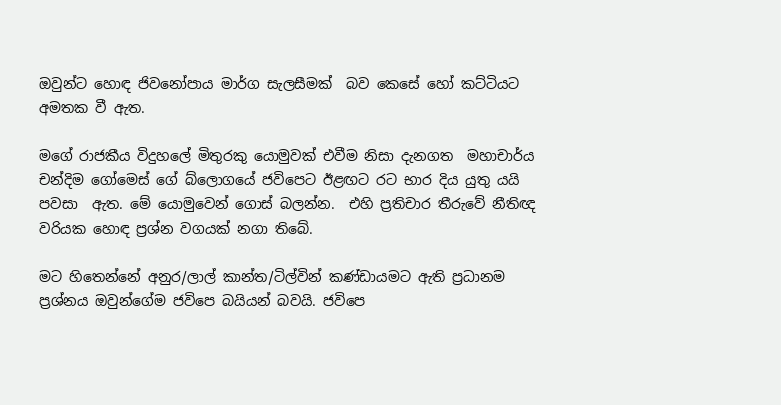ඔවුන්ට හොඳ ජිවනෝපාය මාර්ග සැලසීමක්  බව කෙසේ හෝ කට්ටියට අමතක වී ඇත.

මගේ රාජකීය විදුහලේ මිතුරකු යොමුවක් එවීම නිසා දැනගත  මහාචාර්ය චන්දිම ගෝමෙස් ගේ බ්ලොගයේ ජවිපෙට ඊළඟට රට භාර දිය යුතු යයි පවසා  ඇත. මේ යොමුවෙන් ගොස් බලන්න.  එහි ප්‍රතිචාර තීරුවේ නීතිඥ වරියක හොඳ ප්‍රශ්න වගයක් නගා තිබේ.

මට හිතෙන්නේ අනුර/ලාල් කාන්ත/ටිල්වින් කණ්ඩායමට ඇති ප්‍රධානම ප්‍රශ්නය ඔවුන්ගේම ජවිපෙ බයියන් බවයි. ජවිපෙ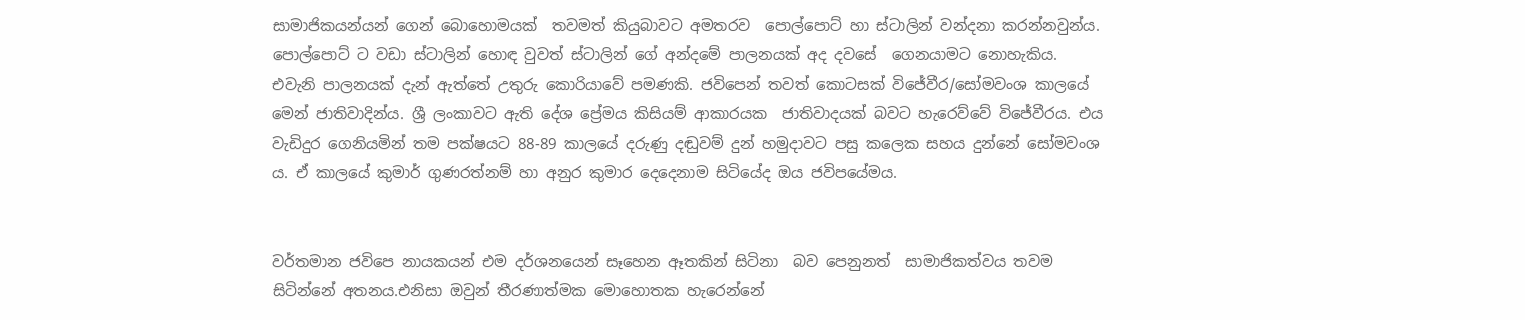සාමාජිකයන්යන් ගෙන් බොහොමයක්  තවමත් කියුබාවට අමතරව  පොල්පොට් හා ස්ටාලින් වන්දනා කරන්නවුන්ය. පොල්පොට් ට වඩා ස්ටාලින් හොඳ වුවත් ස්ටාලින් ගේ අන්දමේ පාලනයක් අද දවසේ  ගෙනයාමට නොහැකිය. එවැනි පාලනයක් දැන් ඇත්තේ උතුරු කොරියාවේ පමණකි. ජවිපෙන් තවත් කොටසක් විජේවීර/සෝමවංශ කාලයේ මෙන් ජාතිවාදින්ය. ශ්‍රී ලංකාවට ඇති දේශ ප්‍රේමය කිසියම් ආකාරයක  ජාතිවාදයක් බවට හැරෙව්වේ විජේවීරය. එය වැඩිදුර ගෙනියමින් තම පක්ෂයට 88-89 කාලයේ දරුණු දඬුවම් දුන් හමුදාවට පසු කලෙක සහය දුන්නේ සෝමවංශ ය. ඒ කාලයේ කුමාර් ගුණරත්නම් හා අනුර කුමාර දෙදෙනාම සිටියේද ඔය ජවිපයේමය.


වර්තමාන ජවිපෙ නායකයන් එම දර්ශනයෙන් සෑහෙන ඈතකින් සිටිනා  බව පෙනුනත්  සාමාජිකත්වය තවම සිටින්නේ අතනය.එනිසා ඔවුන් තීරණාත්මක මොහොතක හැරෙන්නේ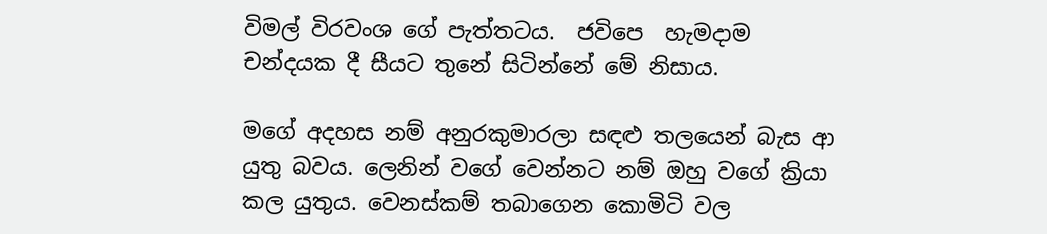විමල් විරවංශ ගේ පැත්තටය.  ජවිපෙ  හැමදාම චන්දයක දී සීයට තුනේ සිටින්නේ මේ නිසාය.

මගේ අදහස නම් අනුරකුමාරලා සඳළු තලයෙන් බැස ආ යුතු බවය. ලෙනින් වගේ වෙන්නට නම් ඔහු වගේ ක්‍රියා කල යුතුය. වෙනස්කම් තබාගෙන කොමිටි වල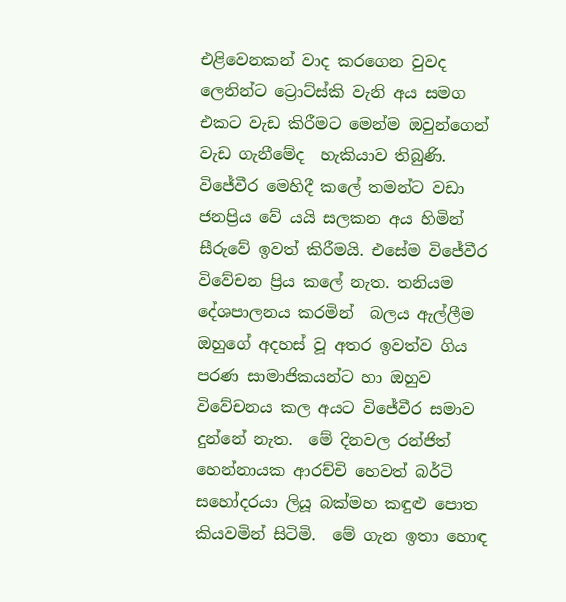එළිවෙනකන් වාද කරගෙන වුවද ලෙනින්ට ට්‍රොට්ස්කි වැනි අය සමග එකට වැඩ කිරීමට මෙන්ම ඔවුන්ගෙන් වැඩ ගැනීමේද  හැකියාව තිබුණි. විජේවීර මෙහිදී කලේ තමන්ට වඩා ජනප්‍රිය වේ යයි සලකන අය හිමින් සීරුවේ ඉවත් කිරීමයි. එසේම විජේවීර විවේචන ප්‍රිය කලේ නැත. තනියම දේශපාලනය කරමින්  බලය ඇල්ලීම ඔහුගේ අදහස් වූ අතර ඉවත්ව ගිය පරණ සාමාජිකයන්ට හා ඔහුව විවේචනය කල අයට විජේවීර සමාව දුන්නේ නැත.  මේ දිනවල රන්ජිත්  හෙන්නායක ආරච්චි හෙවත් බර්ටි සහෝදරයා ලියූ බක්මහ කඳුළු පොත කියවමින් සිටිමි.  මේ ගැන ඉතා හොඳ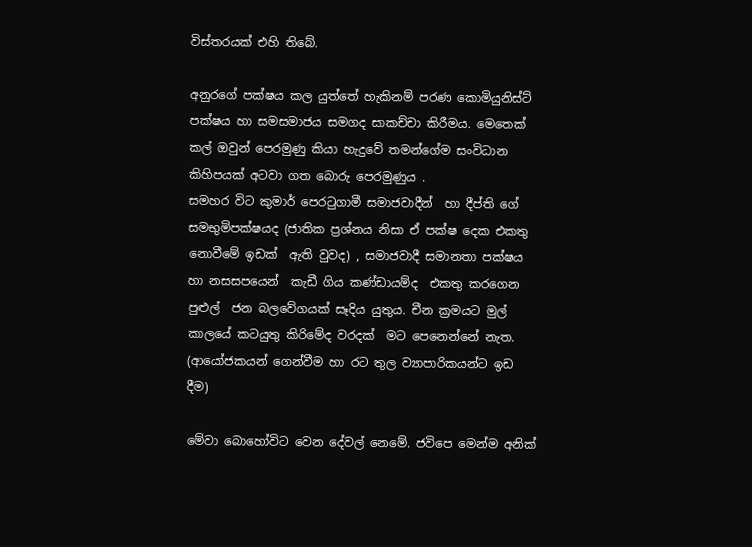විස්තරයක් එහි තිබේ.

අනුරගේ පක්ෂය කල යුත්තේ හැකිනම් පරණ කොමියුනිස්ට් පක්ෂය හා සමසමාජය සමගද සාකච්චා කිරීමය. මෙතෙක් කල් ඔවුන් පෙරමුණු කියා හැදුවේ තමන්ගේම සංවිධාන  කිහිපයක් අටවා ගත බොරු පෙරමුණුය .
සමහර විට කුමාර් පෙරටුගාමී සමාජවාදීන්  හා දීප්ති ගේ සමභුමිපක්ෂයද (ජාතික ප්‍රශ්නය නිසා ඒ පක්ෂ දෙක එකතු නොවීමේ ඉඩක්  ඇති වුවද) , සමාජවාදී සමානතා පක්ෂය හා නසසපයෙන්  කැඩී ගිය කණ්ඩායම්ද  එකතු කරගෙන පුළුල්  ජන බලවේගයක් සෑදිය යුතුය. චීන ක්‍රමයට මුල් කාලයේ කටයුතු කිරිමේද වරදක්  මට පෙනෙන්නේ නැත. (ආයෝජකයන් ගෙන්වීම හා රට තුල ව්‍යාපාරිකයන්ට ඉඩ දීම)

මේවා බොහෝවිට වෙන දේවල් නෙමේ. ජවිපෙ මෙන්ම අනික්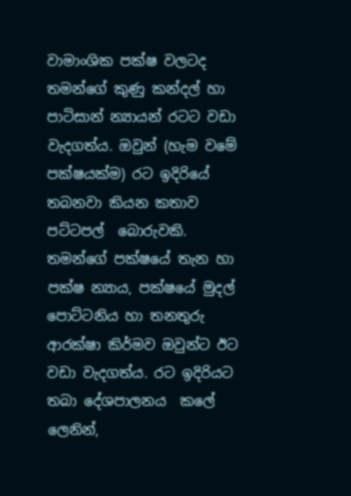වාමාංශික පක්ෂ වලටද තමන්ගේ කුණු කන්දල් හා පාටිසාන් න්‍යායන් රටට වඩා වැදගත්ය. ඔවුන් (හැම වමේ පක්ෂයක්ම) රට ඉදිරියේ තබනවා කියන කතාව  පට්ටපල්  බොරුවකි.  තමන්ගේ පක්ෂයේ තැන හා පක්ෂ න්‍යාය, පක්ෂයේ මුදල් පොට්ටනිය හා තනතුරු ආරක්ෂා කිර්මව ඔවුන්ට ඊට වඩා වැදගත්ය. රට ඉදිරියට තබා දේශපාලනය  කලේ ලෙනින්,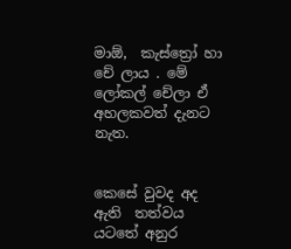මාඕ,  කැස්ත්‍රෝ හා   චේ ලාය . මේ ලෝකල් චේලා ඒ  අහලකවත් දැනට නැත.


කෙසේ වුවද අද ඇති  තත්වය යටතේ අනුර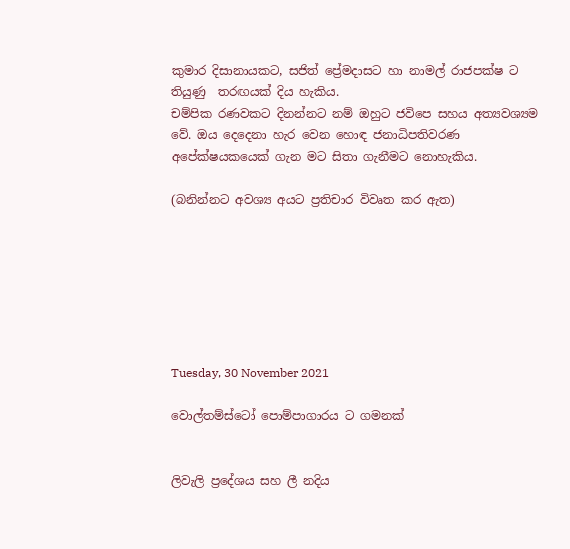කුමාර දිසානායකට, සජිත් ප්‍රේමදාසට හා නාමල් රාජපක්ෂ ට තියුණු  තරඟයක් දිය හැකිය.
චම්පික රණවකට දිනන්නට නම් ඔහුට ජවිපෙ සහය අත්‍යවශ්‍යම වේ. ඔය දෙදෙනා හැර වෙන හොඳ ජනාධිපතිවරණ  අපේක්ෂයකයෙක් ගැන මට සිතා ගැනීමට නොහැකිය.

(බනින්නට අවශ්‍ය අයට ප්‍රතිචාර විවෘත කර ඇත)







Tuesday, 30 November 2021

වොල්තම්ස්ටෝ පොම්පාගාරය ට ගමනක්


ලිවැලි ප්‍රදේශය සහ ලී නදිය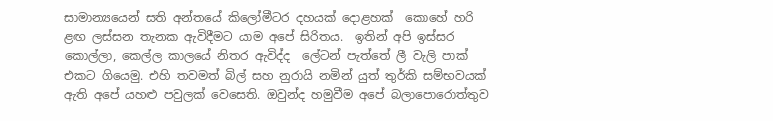සාමාන්‍යයෙන් සති අන්තයේ කිලෝමීටර දහයක් දොළහක්  කොහේ හරි ළඟ ලස්සන තැනක ඇවිදීමට යාම අපේ සිරිතය.  ඉතින් අපි ඉස්සර කොල්ලා, කෙල්ල කාලයේ නිතර ඇවිද්ද  ලේටන් පැත්තේ ලී වැලි පාක් එකට ගියෙමු. එහි තවමත් බිල් සහ නුරායි නමින් යුත් තුර්කි සම්භවයක් ඇති අපේ යහළු පවුලක් වෙසෙති. ඔවුන්ද හමුවීම අපේ බලාපොරොත්තුව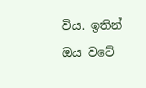විය. ඉතින් ඔය වටේ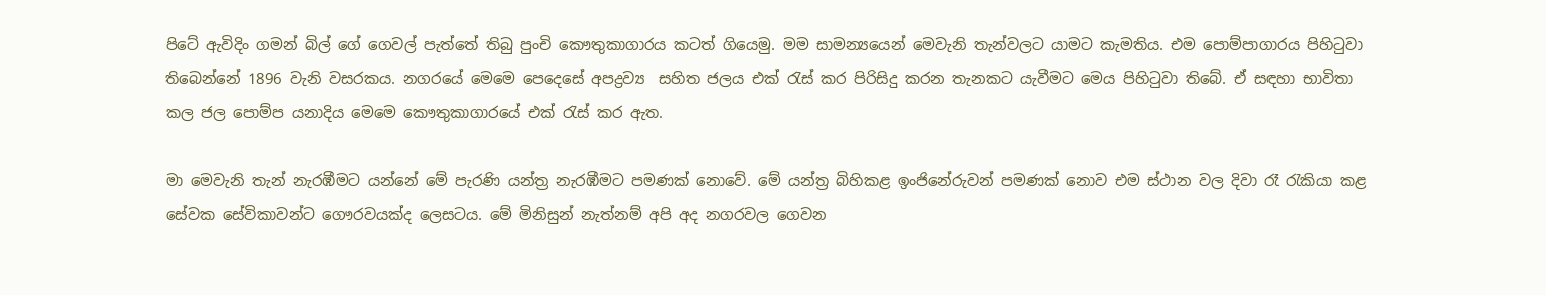පිටේ ඇවිදිං ගමන් බිල් ගේ ගෙවල් පැත්තේ තිබු පුංචි කෞතුකාගාරය කටත් ගියෙමු. මම සාමන්‍යයෙන් මෙවැනි තැන්වලට යාමට කැමතිය. එම පොම්පාගාරය පිහිටුවා තිබෙන්නේ 1896 වැනි වසරකය. නගරයේ මෙමෙ පෙදෙසේ අපද්‍රව්‍ය  සහිත ජලය එක් රැස් කර පිරිසිදු කරන තැනකට යැවීමට මෙය පිහිටුවා තිබේ. ඒ සඳහා භාවිතා කල ජල පොම්ප යනාදිය මෙමෙ කෞතුකාගාරයේ එක් රැස් කර ඇත.

මා මෙවැනි තැන් නැරඹීමට යන්නේ මේ පැරණි යන්ත්‍ර නැරඹීමට පමණක් නොවේ. මේ යන්ත්‍ර බිහිකළ ඉංජිනේරුවන් පමණක් නොව එම ස්ථාන වල දිවා රෑ රැකියා කළ සේවක සේවිකාවන්ට ගෞරවයක්ද ලෙසටය. මේ මිනිසුන් නැත්නම් අපි අද නගරවල ගෙවන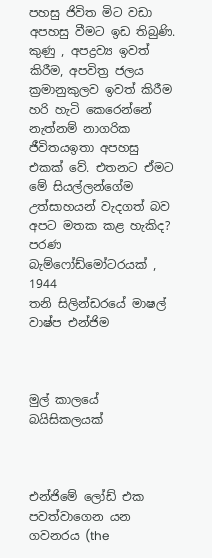පහසු ජිවිත මිට වඩා අපහසු වීමට ඉඩ තිබුණි. කුණු , අපද්‍රව්‍ය ඉවත් කිරීම, අපවිත්‍ර ජලය ක්‍රමානුකුලව ඉවත් කිරීම හරි හැටි කෙරෙන්නේ නැත්නම් නාගරික ජීවිතයඉතා අපහසු එකක් වේ. එතනට ඒමට මේ සියල්ලන්ගේම උත්සාහයන් වැදගත් බව අපට මතක කළ හැකිද?
පරණ බැම්ෆෝඩ්මෝටරයක් , 1944
තනි සිලින්ඩරයේ මාෂල් වාෂ්ප එන්ජිම



මුල් කාලයේ බයිසිකලයක්



එන්ජිමේ ලෝඩ් එක පවත්වාගෙන යන ගවනරය (the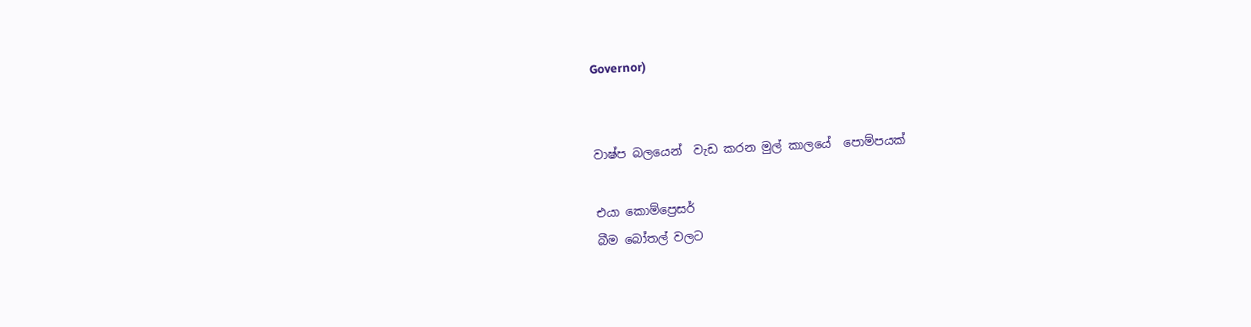Governor)


වාෂ්ප බලයෙන්  වැඩ කරන මුල් කාලයේ  පොම්පයක්

එයා කොම්ප්‍රෙසර්
බීම බෝතල් වලට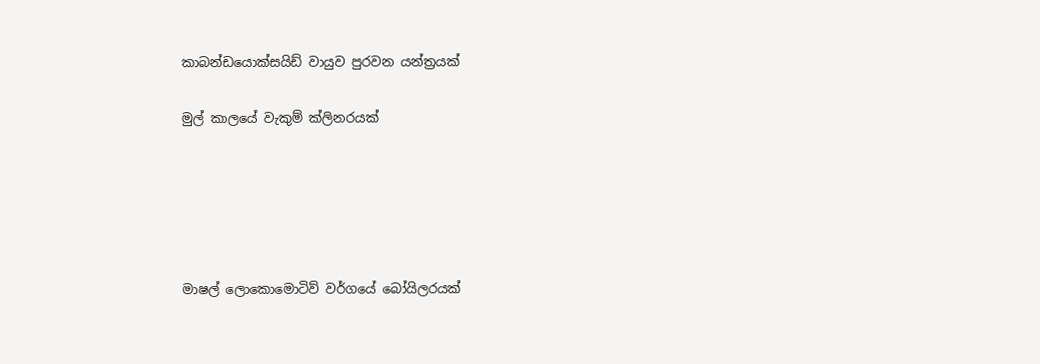කාබන්ඩයොක්සයිඩ් වායුව පුරවන යන්ත්‍රයක්

මුල් කාලයේ වැකුම් ක්ලිනරයක්





මාෂල් ලොකොමොටිව් වර්ගයේ බෝයිලරයක්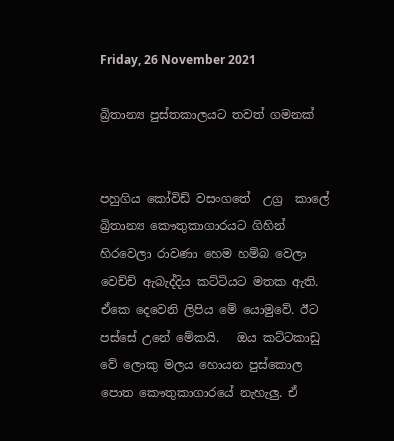Friday, 26 November 2021

බ්‍රිතාන්‍ය පුස්තකාලයට තවත් ගමනක්


පහුගිය කෝවිඩ් වසංගතේ  උග්‍ර  කාලේ බ්‍රිතාන්‍ය කෞතුකාගාරයට ගිහින් හිරවෙලා රාවණා හෙම හම්බ වෙලා වෙච්ච් ඇබැද්දිය කට්ටියට මතක ඇති. ඒකෙ දෙවෙනි ලිපිය මේ යොමුවේ. ඊට පස්සේ උනේ මේකයි.   ඔය කට්ටකාඩු වේ ලොකු මලය හොයන පුස්කොල පොත කෞතුකාගාරයේ නැහැලු. ඒ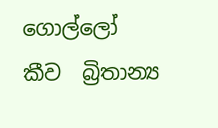ගොල්ලෝ කීව  බ්‍රිතාන්‍ය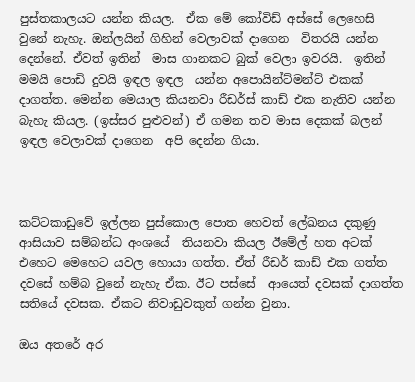පුස්තකාලයට යන්න කියල.  ඒක මේ කෝවිඩ් අස්සේ ලෙහෙසි වුනේ නැහැ. ඔන්ලයින් ගිහින් වෙලාවක් දාගෙන  විතරයි යන්න  දෙන්නේ. ඒවත් ඉතින්  මාස ගානකට බුක් වෙලා ඉවරයි.  ඉතින් මමයි පොඩි දුවයි ඉඳල ඉඳල  යන්න අපොයින්ට්මන්ට් එකක්  දාගත්ත. මෙන්න මෙයාල කියනවා රීඩර්ස් කාඩ් එක නැතිව යන්න බැහැ කියල. (ඉස්සර පුළුවන්) ඒ ගමන තව මාස දෙකක් බලන් ඉඳල වෙලාවක් දාගෙන  අපි දෙන්න ගියා.



කට්ටකාඩුවේ ඉල්ලන පුස්කොල පොත හෙවත් ලේඛනය දකුණු ආසියාව සම්බන්ධ අංශයේ  තියනවා කියල ඊමේල් හත අටක් එහෙට මෙහෙට යවල හොයා ගත්ත. ඒත් රීඩර් කාඩ් එක ගත්ත දවසේ හම්බ වුනේ නැහැ ඒක. ඊට පස්සේ  ආයෙත් දවසක් දාගත්ත සතියේ දවසක. ඒකට නිවාඩුවකුත් ගන්න වුනා.

ඔය අතරේ අර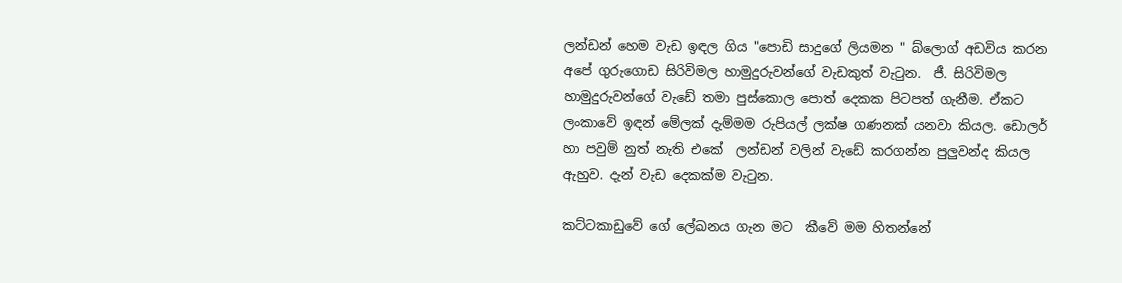ලන්ඩන් හෙම වැඩ ඉඳල ගිය "පොඩි සාදුගේ ලියමන " බ්ලොග් අඩවිය කරන අපේ ගුරුගොඩ සිරිවිමල හාමුදුරුවන්ගේ වැඩකුත් වැටුන.  ජී. සිරිවිමල හාමුදුරුවන්ගේ වැඩේ තමා පුස්කොල පොත් දෙකක පිටපත් ගැනීම. ඒකට ලංකාවේ ඉඳන් මේලක් දැම්මම රුපියල් ලක්ෂ ගණනක් යනවා කියල. ඩොලර් හා පවුම් නුත් නැති එකේ  ලන්ඩන් වලින් වැඩේ කරගන්න පුලුවන්ද කියල ඇහුව. දැන් වැඩ දෙකක්ම වැටුන.

කට්ටකාඩුවේ ගේ ලේඛනය ගැන මට  කීවේ මම හිතන්නේ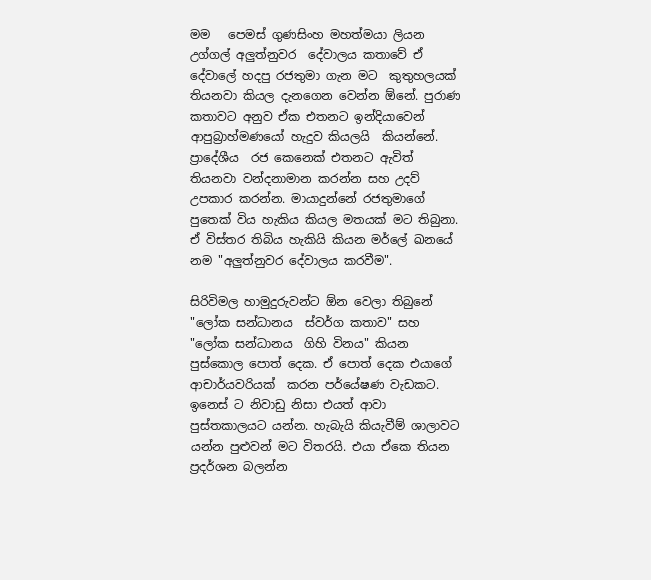මම   පෙමස් ගුණසිංහ මහත්මයා ලියන උග්ගල් අලුත්නුවර  දේවාලය කතාවේ ඒ දේවාලේ හදපු රජතුමා ගැන මට  කුතුහලයක් තියනවා කියල දැනගෙන වෙන්න ඕනේ. පුරාණ  කතාවට අනුව ඒක එතනට ඉන්දියාවෙන් ආපුබ්‍රාහ්මණයෝ හැදුව කියලයි  කියන්නේ. ප්‍රාදේශීය  රජ කෙනෙක් එතනට ඇවිත් තියනවා වන්දනාමාන කරන්න සහ උදව් උපකාර කරන්න. මායාදුන්නේ රජතුමාගේ පුතෙක් විය හැකිය කියල මතයක් මට තිබුනා. ඒ විස්තර තිබිය හැකියි කියන මර්ලේ ඛනයේ නම "අලුත්නුවර දේවාලය කරවීම".

සිරිවිමල හාමුදුරුවන්ට ඕන වෙලා තිබුනේ "ලෝක සන්ධානය  ස්වර්ග කතාව" සහ "ලෝක සන්ධානය  ගිහි විනය" කියන පුස්කොල පොත් දෙක. ඒ පොත් දෙක එයාගේ ආචාර්යවරියක්  කරන පර්යේෂණ වැඩකට.   ඉනෙස් ට නිවාඩු නිසා එයත් ආවා පුස්තකාලයට යන්න. හැබැයි කියැවීම් ශාලාවට යන්න පුළුවන් මට විතරයි. එයා ඒකෙ තියන ප්‍රදර්ශන බලන්න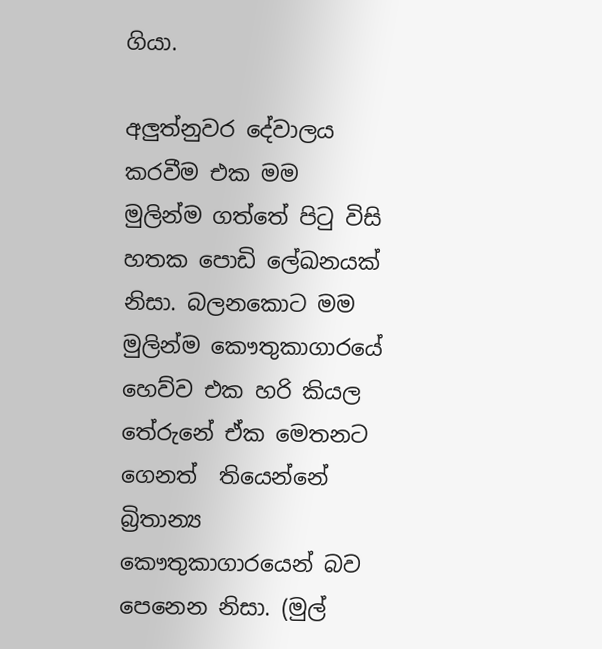ගියා.

අලුත්නුවර දේවාලය කරවීම එක මම මුලින්ම ගත්තේ පිටු විසි හතක පොඩි ලේඛනයක් නිසා. බලනකොට මම මුලින්ම කෞතුකාගාරයේ  හෙව්ව එක හරි කියල තේරුනේ ඒක මෙතනට ගෙනත්  තියෙන්නේ බ්‍රිතාන්‍ය කෞතුකාගාරයෙන් බව පෙනෙන නිසා. (මුල්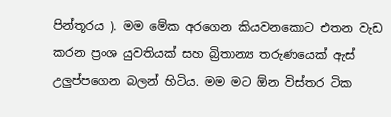පින්තූරය ). මම මේක අරගෙන කියවනකොට එතන වැඩ කරන ප්‍රංශ යුවතියක් සහ බ්‍රිතාන්‍ය තරුණයෙක් ඇස් උලුප්පගෙන බලන් හිටිය. මම මට ඕන විස්තර ටික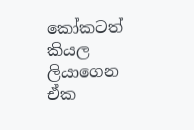කෝකටත් කියල ලියාගෙන ඒක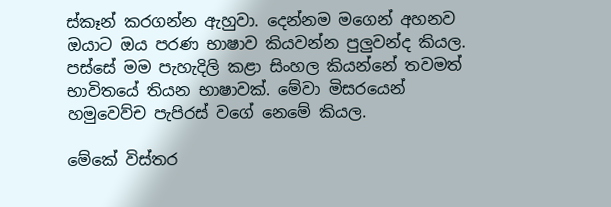ස්කෑන් කරගන්න ඇහුවා. දෙන්නම මගෙන් අහනව ඔයාට ඔය පරණ භාෂාව කියවන්න පුලුවන්ද කියල. පස්සේ මම පැහැදිලි කළා සිංහල කියන්නේ තවමත් භාවිතයේ තියන භාෂාවක්. මේවා මිසරයෙන් හමුවෙව්ච පැපිරස් වගේ නෙමේ කියල.

මේකේ විස්තර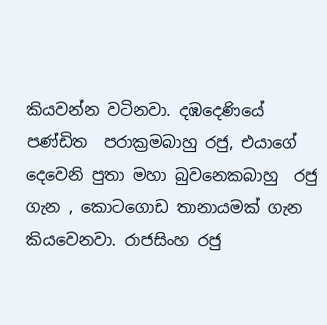කියවන්න වටිනවා. දඹදෙණියේ පණ්ඩිත  පරාක්‍රමබාහු රජු, එයාගේ දෙවෙනි පුතා මහා බුවනෙකබාහු  රජු ගැන , කොටගොඩ තානායමක් ගැන කියවෙනවා. රාජසිංහ රජු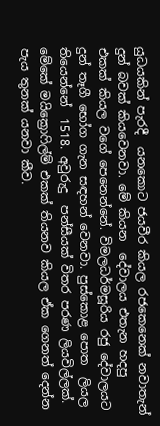යුධයකින් පැරදී  යනකොට ජයවීර කියල රජකෙනෙක් නවාතැන් දුන් බවක් කියවෙනවා. මේ කියන  දේවාලය එතැන හදපු  එකක් කියල වගේ පෙනෙන්නේ. විමලධර්මසූරිය රජු දේවාලයට දුන් තෑගී භෝග ගැන සඳහන් වෙනවා. පුස්කොළ පොත  ලියල තියෙන්නේ  1518. අවුරුදු  පන්සීයක් විතර පරණ ලියවිල්ලක්.  මේකේ මයික්‍රොෆිල්ම් එකක් තියනව කියල ඒක ගෙනත් දෙන්න පැය තුනක් යනවා කීව.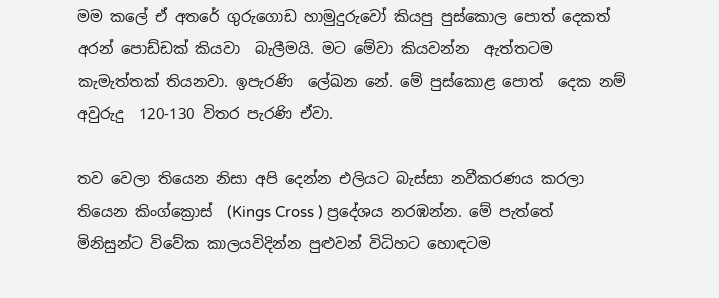මම කලේ ඒ අතරේ ගුරුගොඩ හාමුදුරුවෝ කියපු පුස්කොල පොත් දෙකත් අරන් පොඩ්ඩක් කියවා  බැලීමයි. මට මේවා කියවන්න  ඇත්තටම කැමැත්තක් තියනවා. ඉපැරණි  ලේඛන නේ. මේ පුස්කොළ පොත්  දෙක නම් අවුරුදු  120-130 විතර පැරණි ඒවා.

තව වෙලා තියෙන නිසා අපි දෙන්න එලියට බැස්සා නවීකරණය කරලා තියෙන කිංග්ක්‍රොස්  (Kings Cross ) ප්‍රදේශය නරඹන්න. මේ පැත්තේ  මිනිසුන්ට විවේක කාලයවිදින්න පුළුවන් විධිහට හොඳටම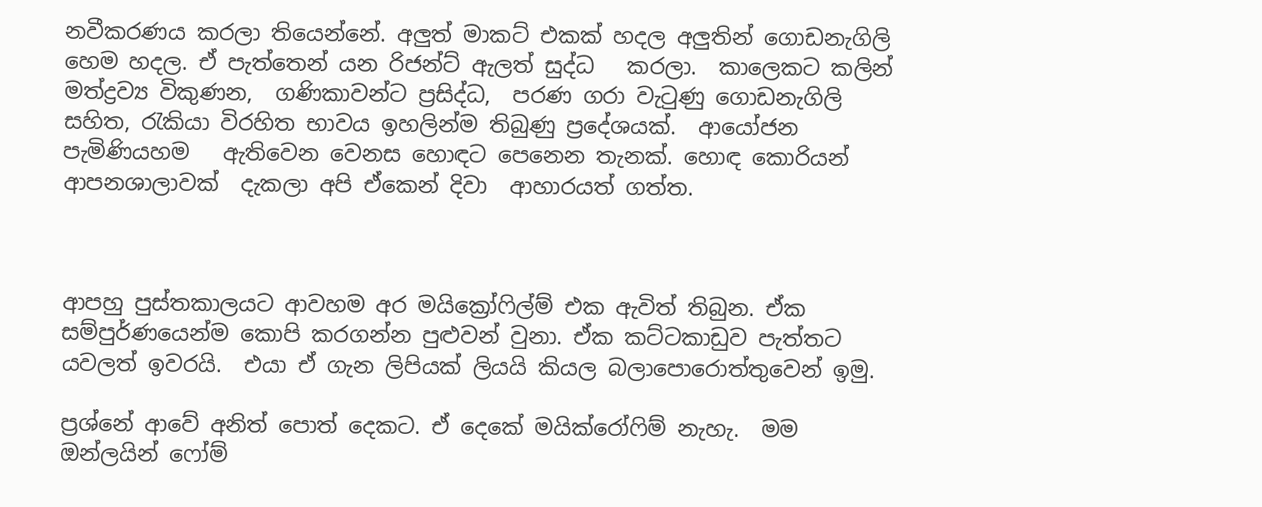නවීකරණය කරලා තියෙන්නේ. අලුත් මාකට් එකක් හදල අලුතින් ගොඩනැගිලි හෙම හදල. ඒ පැත්තෙන් යන රිජන්ට් ඇලත් සුද්ධ   කරලා.  කාලෙකට කලින් මත්ද්‍රව්‍ය විකුණන,  ගණිකාවන්ට ප්‍රසිද්ධ,  පරණ ගරා වැටුණු ගොඩනැගිලි සහිත, රැකියා විරහිත භාවය ඉහලින්ම තිබුණු ප්‍රදේශයක්.  ආයෝජන පැමිණියහම   ඇතිවෙන වෙනස හොඳට පෙනෙන තැනක්. හොඳ කොරියන් ආපනශාලාවක්  දැකලා අපි ඒකෙන් දිවා  ආහාරයත් ගත්ත.



ආපහු පුස්තකාලයට ආවහම අර මයික්‍රෝෆිල්ම් එක ඇවිත් තිබුන. ඒක සම්පුර්ණයෙන්ම කොපි කරගන්න පුළුවන් වුනා. ඒක කට්ටකාඩුව පැත්තට යවලත් ඉවරයි.  එයා ඒ ගැන ලිපියක් ලියයි කියල බලාපොරොත්තුවෙන් ඉමු.

ප්‍රශ්නේ ආවේ අනිත් පොත් දෙකට. ඒ දෙකේ මයික්රෝෆිම් නැහැ.  මම ඔන්ලයින් ෆෝම්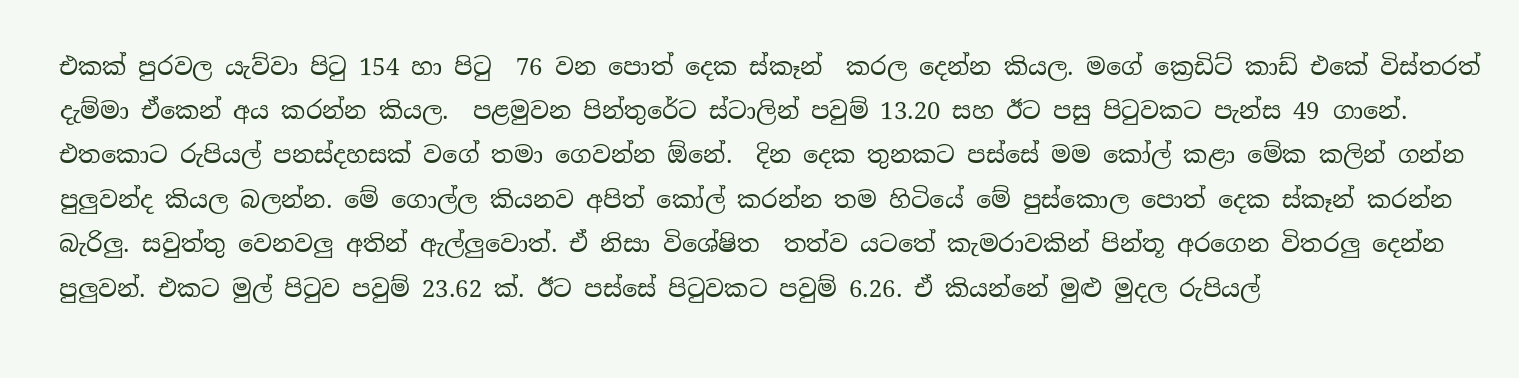එකක් පුරවල යැව්වා පිටු 154 හා පිටු  76 වන පොත් දෙක ස්කෑන්  කරල දෙන්න කියල. මගේ ක්‍රෙඩිට් කාඩ් එකේ විස්තරත් දැම්මා ඒකෙන් අය කරන්න කියල.  පළමුවන පින්තුරේට ස්ටාලින් පවුම් 13.20 සහ ඊට පසු පිටුවකට පැන්ස 49 ගානේ. එතකොට රුපියල් පනස්දහසක් වගේ තමා ගෙවන්න ඕනේ.  දින දෙක තුනකට පස්සේ මම කෝල් කළා මේක කලින් ගන්න පුලුවන්ද කියල බලන්න. මේ ගොල්ල කියනව අපිත් කෝල් කරන්න තම හිටියේ මේ පුස්කොල පොත් දෙක ස්කෑන් කරන්න  බැරිලු. සවුත්තු වෙනවලු අතින් ඇල්ලුවොත්. ඒ නිසා විශේෂිත  තත්ව යටතේ කැමරාවකින් පින්තූ අරගෙන විතරලු දෙන්න පුලුවන්. එකට මුල් පිටුව පවුම් 23.62 ක්. ඊට පස්සේ පිටුවකට පවුම් 6.26. ඒ කියන්නේ මුළු මුදල රුපියල්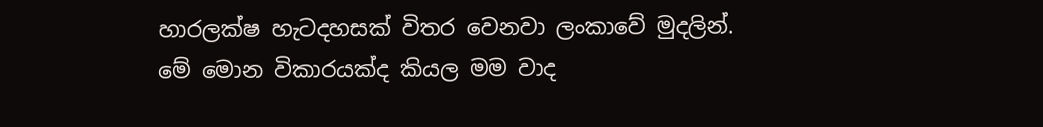හාරලක්ෂ හැටදහසක් විතර වෙනවා ලංකාවේ මුදලින්.
මේ මොන විකාරයක්ද කියල මම වාද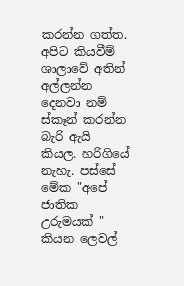කරන්න ගත්ත. අපිට කියවීම් ශාලාවේ අතින් අල්ලන්න දෙනවා නම් ස්කෑන් කරන්න බැරි ඇයි කියල. හරිගියේ නැහැ. පස්සේ මේක "අපේ ජාතික උරුමයක් " කියන ලෙවල්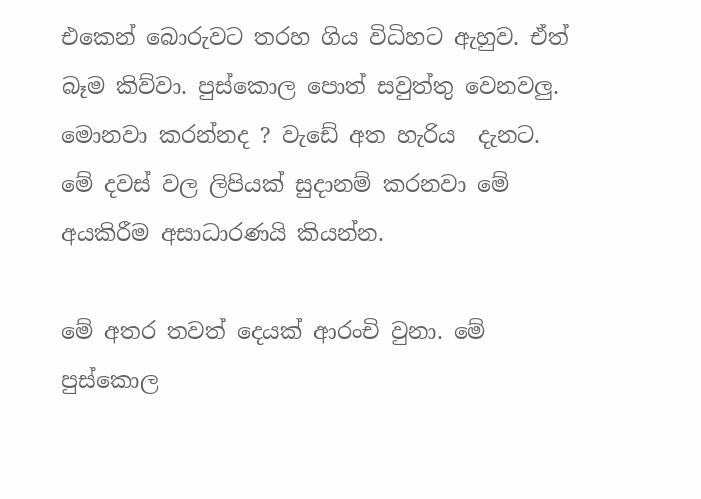එකෙන් බොරුවට තරහ ගිය විධිහට ඇහුව. ඒත් බෑම කිව්වා. පුස්කොල පොත් සවුත්තු වෙනවලු. මොනවා කරන්නද ? වැඩේ අත හැරිය  දැනට. මේ දවස් වල ලිපියක් සුදානම් කරනවා මේ අයකිරීම අසාධාරණයි කියන්න.

මේ අතර තවත් දෙයක් ආරංචි වුනා. මේ පුස්කොල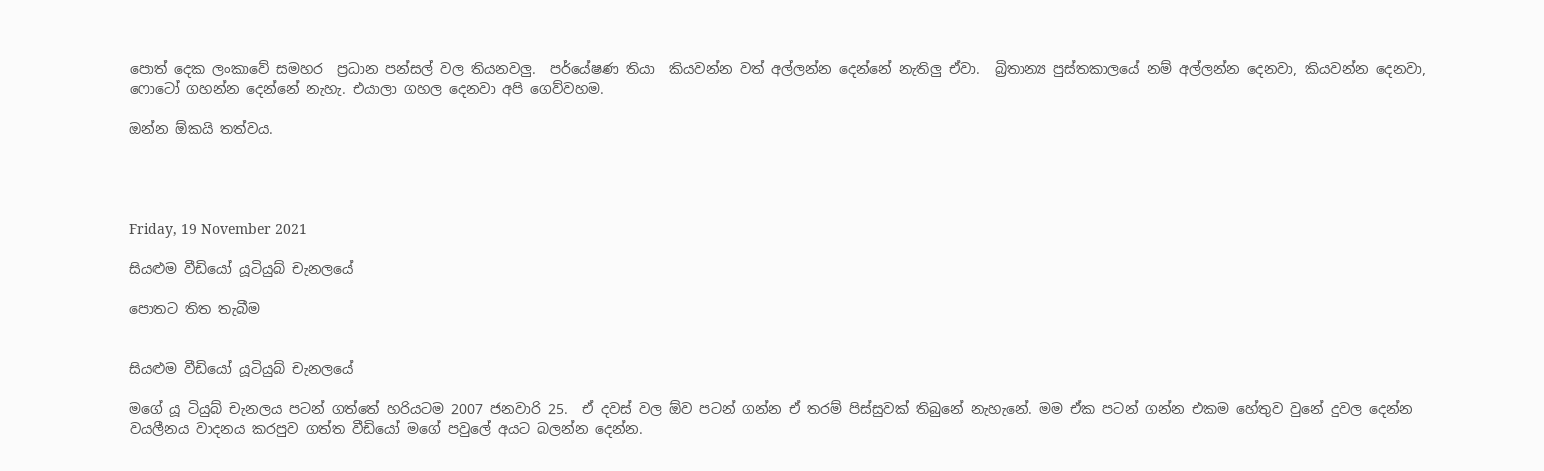පොත් දෙක ලංකාවේ සමහර  ප්‍රධාන පන්සල් වල තියනවලු.  පර්යේෂණ තියා  කියවන්න වත් අල්ලන්න දෙන්නේ නැතිලු ඒවා.  බ්‍රිතාන්‍ය පුස්තකාලයේ නම් අල්ලන්න දෙනවා, කියවන්න දෙනවා, ෆොටෝ ගහන්න දෙන්නේ නැහැ. එයාලා ගහල දෙනවා අපි ගෙව්වහම.

ඔන්න ඕකයි තත්වය.




Friday, 19 November 2021

සියළුම වීඩියෝ යූටියුබ් චැනලයේ

පොතට තිත තැබීම


සියළුම වීඩියෝ යූටියුබ් චැනලයේ

මගේ යූ ටියුබ් චැනලය පටන් ගත්තේ හරියටම 2007 ජනවාරි 25.  ඒ දවස් වල ඕව පටන් ගන්න ඒ තරම් පිස්සුවක් තිබුනේ නැහැනේ. මම ඒක පටන් ගන්න එකම හේතුව වුනේ දුවල දෙන්න වයලීනය වාදනය කරපුව ගත්ත වීඩියෝ මගේ පවුලේ අයට බලන්න දෙන්න.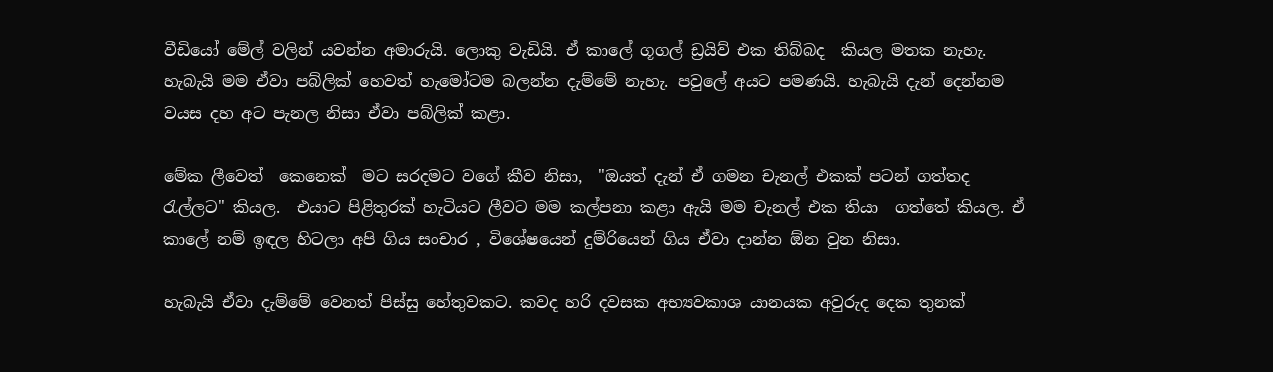වීඩියෝ මේල් වලින් යවන්න අමාරුයි. ලොකු වැඩියි. ඒ කාලේ ගූගල් ඩ්‍රයිව් එක තිබ්බද  කියල මතක නැහැ. හැබැයි මම ඒවා පබ්ලික් හෙවත් හැමෝටම බලන්න දැම්මේ නැහැ. පවුලේ අයට පමණයි. හැබැයි දැන් දෙන්නම වයස දහ අට පැනල නිසා ඒවා පබ්ලික් කළා.

මේක ලීවෙත්  කෙනෙක්  මට සරදමට වගේ කීව නිසා,  "ඔයත් දැන් ඒ ගමන චැනල් එකක් පටන් ගත්තද රැල්ලට" කියල.  එයාට පිළිතුරක් හැටියට ලීවට මම කල්පනා කළා ඇයි මම චැනල් එක තියා  ගත්තේ කියල. ඒ කාලේ නම් ඉඳල හිටලා අපි ගිය සංචාර , විශේෂයෙන් දුම්රියෙන් ගිය ඒවා දාන්න ඕන වුන නිසා.

හැබැයි ඒවා දැම්මේ වෙනත් පිස්සු හේතුවකට. කවද හරි දවසක අභ්‍යවකාශ යානයක අවුරුද දෙක තුනක්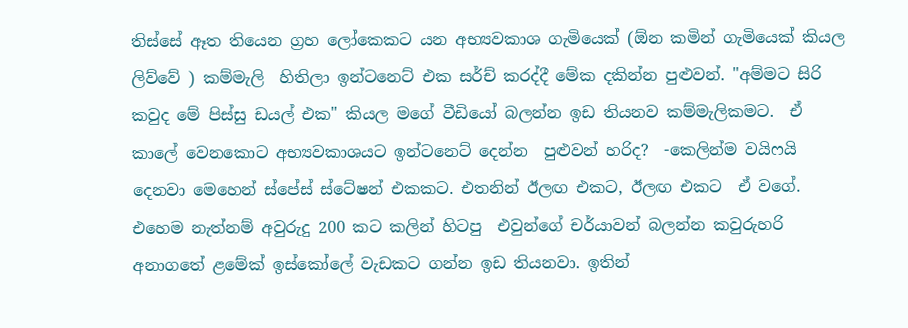තිස්සේ ඈත තියෙන ග්‍රහ ලෝකෙකට යන අභ්‍යවකාශ ගැමියෙක් (ඕන කමින් ගැමියෙක් කියල ලිව්වේ ) කම්මැලි  හිතිලා ඉන්ටනෙට් එක සර්ච් කරද්දී මේක දකින්න පුළුවන්. "අම්මට සිරි  කවුද මේ පිස්සු ඩයල් එක" කියල මගේ වීඩියෝ බලන්න ඉඩ තියනව කම්මැලිකමට.  ඒ කාලේ වෙනකොට අභ්‍යවකාශයට ඉන්ටනෙට් දෙන්න  පුළුවන් හරිද?  -කෙලින්ම වයිෆයි දෙනවා මෙහෙන් ස්පේස් ස්ටේෂන් එකකට. එතනින් ඊලඟ එකට, ඊලඟ එකට  ඒ වගේ.   එහෙම නැත්නම් අවුරුදු 200 කට කලින් හිටපු  එවුන්ගේ චර්යාවන් බලන්න කවුරුහරි අනාගතේ ළමේක් ඉස්කෝලේ වැඩකට ගන්න ඉඩ තියනවා. ඉතින්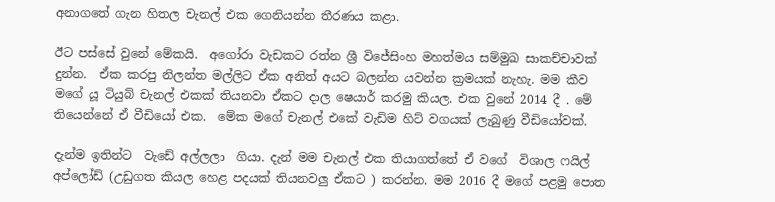අනාගතේ ගැන හිතල චැනල් එක ගෙනියන්න තීරණය කළා.

ඊට පස්සේ වුනේ මේකයි.  අගෝරා වැඩකට රත්න ශ්‍රී විජේසිංහ මහත්මය සම්මුඛ සාකච්චාවක් දුන්න.  ඒක කරපු නිලන්ත මල්ලිට ඒක අනිත් අයට බලන්න යවන්න ක්‍රමයක් නැහැ. මම කීව මගේ යූ ටියුබ් චැනල් එකක් තියනවා ඒකට දාල ෂෙයාර් කරමු කියල. එක වුනේ 2014 දී . මේ තියෙන්නේ ඒ වීඩියෝ එක.  මේක මගේ චැනල් එකේ වැඩිම හිට් වගයක් ලැබුණු වීඩියෝවක්.

දැන්ම ඉතින්ට  වැඩේ අල්ලලා  ගියා. දැන් මම චැනල් එක තියාගත්තේ ඒ වගේ  විශාල ෆයිල් අප්ලෝඩ් (උඩුගත කියල හෙළ පදයක් තියනවලු ඒකට ) කරන්න. මම 2016 දී මගේ පළමු පොත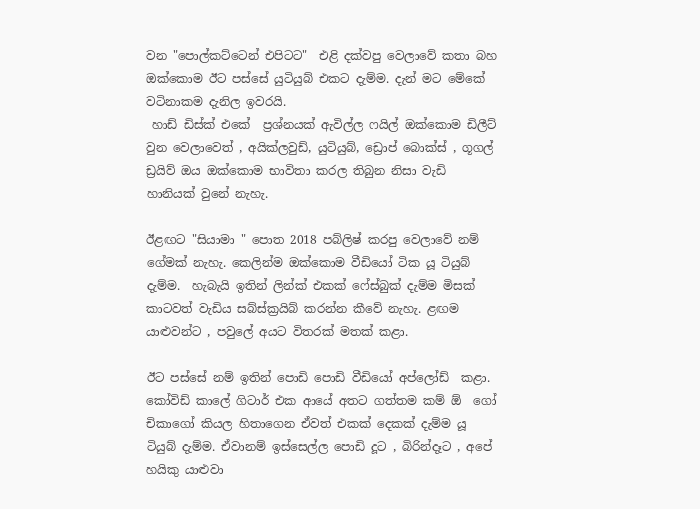වන "පොල්කට්ටෙන් එපිටට"  එළි දක්වපු වෙලාවේ කතා බහ ඔක්කොම ඊට පස්සේ යුටියුබ් එකට දැම්ම. දැන් මට මේකේ වටිනාකම දැනිල ඉවරයි.
 හාඩ් ඩිස්ක් එකේ  ප්‍රශ්නයක් ඇවිල්ල ෆයිල් ඔක්කොම ඩිලීට්  වුන වෙලාවෙත් , අයික්ලවුඩ්, යුටියුබ්, ඩ්‍රොප් බොක්ස් , ගූගල් ඩ්‍රයිව් ඔය ඔක්කොම භාවිතා කරල තිබුන නිසා වැඩි හානියක් වුනේ නැහැ.

ඊළඟට "සියාමා " පොත 2018 පබ්ලිෂ් කරපු වෙලාවේ නම් ගේමක් නැහැ. කෙලින්ම ඔක්කොම වීඩියෝ ටික යූ ටියුබ් දැම්ම.  හැබැයි ඉතින් ලින්ක් එකක් ෆේස්බුක් දැම්ම මිසක් කාටවත් වැඩිය සබ්ස්ක්‍රයිබ් කරන්න කීවේ නැහැ. ළඟම යාළුවන්ට , පවුලේ අයට විතරක් මතක් කළා.

ඊට පස්සේ නම් ඉතින් පොඩි පොඩි වීඩියෝ අප්ලෝඩ්  කළා. කෝවිඩ් කාලේ ගිටාර් එක ආයේ අතට ගත්තම කම් ඕ  ගෝ චිකාගෝ කියල හිතාගෙන ඒවත් එකක් දෙකක් දැම්ම යූ ටියුබ් දැම්ම. ඒවානම් ඉස්සෙල්ල පොඩි දූට , බිරින්දෑට , අපේ හයිකු යාළුවා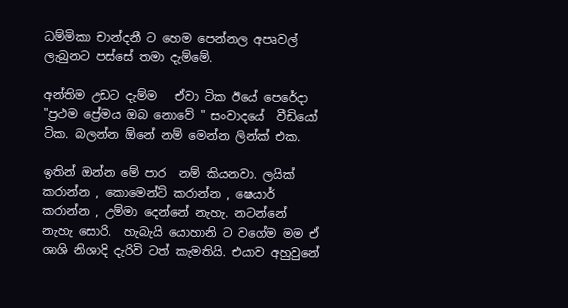ධම්මිකා චාන්දනී ට හෙම පෙන්නල අපෘවල් ලැබුනට පස්සේ තමා දැම්මේ.

අන්තිම උඩට දැම්ම   ඒවා ටික ඊයේ පෙරේදා "ප්‍රථම ප්‍රේමය ඔබ නොවේ " සංවාදයේ  වීඩියෝ ටික. බලන්න ඕනේ නම් මෙන්න ලින්ක් එක.

ඉතින් ඔන්න මේ පාර  නම් කියනවා. ලයික් කරාන්න , කොමෙන්ට් කරාන්න , ෂෙයාර් කරාන්න , උම්මා දෙන්නේ නැහැ. නටන්නේ නැහැ සොරි.  හැබැයි යොහානි ට වගේම මම ඒ ශාශි නිශාදි දැරිවි ටත් කැමතියි. එයාව අහුවුනේ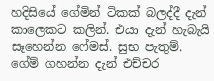හදිසියේ ගේමින් ටිකක් බලද්දී දැන් කාලෙකට කලින්. එයා දැන් හැබැයි සෑහෙන්න ෆේමස්. සුභ පැතුම්.  ගේම් ගහන්න දැන් එච්චර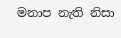මනාප නැති නිසා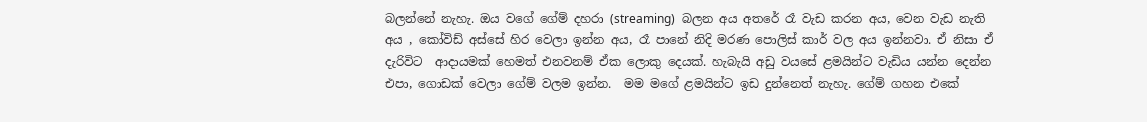බලන්නේ නැහැ. ඔය වගේ ගේම් දහරා (streaming)  බලන අය අතරේ රෑ වැඩ කරන අය, වෙන වැඩ නැති අය , කෝවිඩ් අස්සේ හිර වෙලා ඉන්න අය, රෑ පානේ නිදි මරණ පොලිස් කාර් වල අය ඉන්නවා. ඒ නිසා ඒ දැරිවිට  ආදායමක් හෙමත් එනවනම් ඒක ලොකු දෙයක්. හැබැයි අඩු වයසේ ළමයින්ට වැඩිය යන්න දෙන්න එපා, ගොඩක් වෙලා ගේම් වලම ඉන්න.  මම මගේ ළමයින්ට ඉඩ දුන්නෙත් නැහැ. ගේම් ගහන එකේ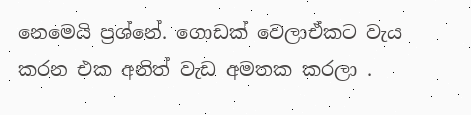නෙමෙයි ප්‍රශ්නේ. ගොඩක් වෙලාඒකට වැය කරන එක අනිත් වැඩ අමතක කරලා .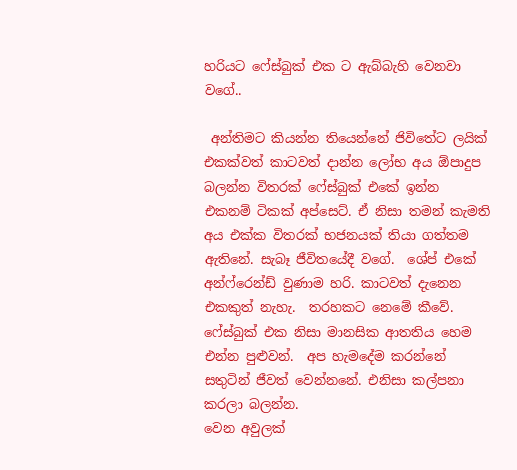හරියට ෆේස්බුක් එක ට ඇබ්බැහි වෙනවා වගේ..

 අන්තිමට කියන්න තියෙන්නේ ජිවිතේට ලයික්  එකක්වත් කාටවත් දාන්න ලෝභ අය ඕපාදුප බලන්න විතරක් ෆේස්බුක් එකේ ඉන්න එකනම් ටිකක් අප්සෙට්. ඒ නිසා තමන් කැමති අය එක්ක විතරක් භජනයක් තියා ගත්තම ඇතිනේ. සැබෑ ජීවිතයේදී වගේ.  ශේප් එකේ අන්ෆ්රෙන්ඩ් වුණාම හරි. කාටවත් දැනෙන එකකුත් නැහැ.  තරහකට නෙමේ කීවේ. ෆේස්බුක් එක නිසා මානසික ආතතිය හෙම එන්න පුළුවන්.  අප හැමදේම කරන්නේ සතුටින් ජීවත් වෙන්නනේ. එනිසා කල්පනා කරලා බලන්න.
වෙන අවුලක්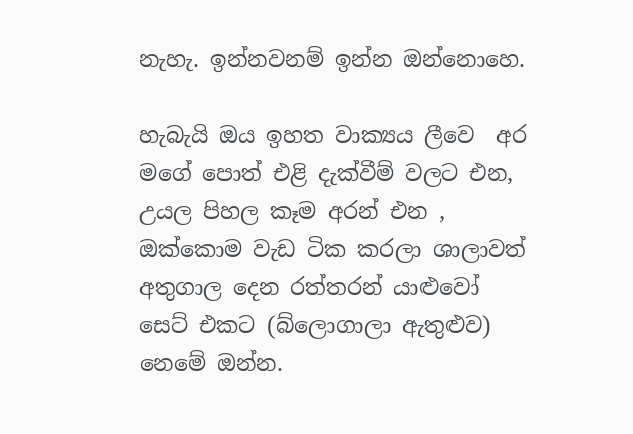නැහැ. ඉන්නවනම් ඉන්න ඔන්නොහෙ.

හැබැයි ඔය ඉහත වාක්‍යය ලීවෙ  අර මගේ පොත් එළි දැක්වීම් වලට එන, උයල පිහල කෑම අරන් එන , ඔක්කොම වැඩ ටික කරලා ශාලාවත් අතුගාල දෙන රත්තරන් යාළුවෝ සෙට් එකට (බ්ලොගාලා ඇතුළුව) නෙමේ ඔන්න.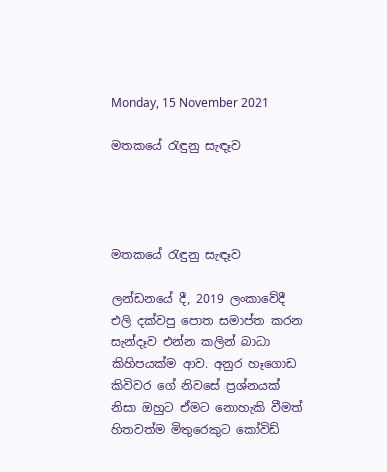Monday, 15 November 2021

මතකයේ රැඳුනු සැඳෑව




මතකයේ රැඳුනු සැඳෑව

ලන්ඩනයේ දී, 2019 ලංකාවේදී එලි දක්වපු පොත සමාප්ත කරන සැන්දෑව එන්න කලින් බාධා කිහිපයක්ම ආව. අනුර හෑගොඩ කිවිවර ගේ නිවසේ ප්‍රශ්නයක් නිසා ඔහුට ඒමට නොහැකි වීමත් හිතවත්ම මිතුරෙකුට කෝවිඩ්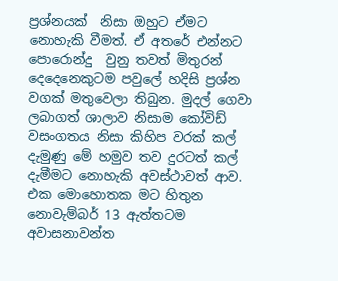ප්‍රශ්නයක්  නිසා ඔහුට ඒමට නොහැකි වීමත්. ඒ අතරේ එන්නට පොරොන්දු  වුනු තවත් මිතුරන් දෙදෙනෙකුටම පවුලේ හදිසි ප්‍රශ්න වගක් මතුවෙලා තිබුන. මුදල් ගෙවා ලබාගත් ශාලාව නිසාම කෝවිඩ් වසංගතය නිසා කිහිප වරක් කල් දැමුණු මේ හමුව තව දුරටත් කල් දැමීමට නොහැකි අවස්ථාවත් ආව. එක මොහොතක මට හිතුන නොවැම්බර් 13 ඇත්තටම අවාසනාවන්ත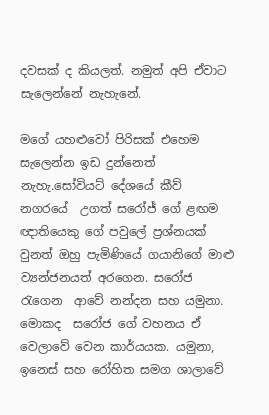දවසක් ද කියලත්. නමුත් අපි ඒවාට සැලෙන්නේ නැහැනේ.

මගේ යහළුවෝ පිරිසක් එහෙම සැලෙන්න ඉඩ දුන්නෙත් නැහැ.සෝවියට් දේශයේ කීව්  නගරයේ  උගත් සරෝජ් ගේ ළඟම ඥාතියෙකු ගේ පවුලේ ප්‍රශ්නයක් වුනත් ඔහු පැමිණියේ ගයානිගේ මාළු ව්‍යන්ජනයත් අරගෙන. සරෝජ රැගෙන  ආවේ නන්දන සහ යමුනා. මොකද  සරෝජ ගේ වහනය ඒ වෙලාවේ වෙන කාර්යයක. යමුනා, ඉනෙස් සහ රෝහිත සමග ශාලාවේ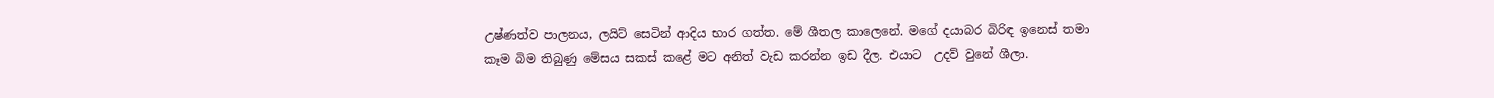උෂ්ණත්ව පාලනය, ලයිට් සෙටින් ආදිය භාර ගත්ත. මේ ශීතල කාලෙනේ. මගේ දයාබර බිරිඳ ඉනෙස් තමා කෑම බිම තිබුණු මේසය සකස් කළේ මට අනිත් වැඩ කරන්න ඉඩ දීල. එයාට  උදව් වුනේ ශීලා.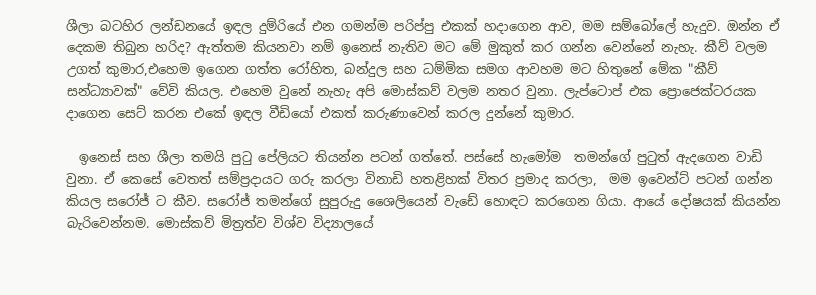ශීලා බටහිර ලන්ඩනයේ ඉඳල දුම්රියේ එන ගමන්ම පරිප්පු එකක් හදාගෙන ආව, මම සම්බෝලේ හැදුව. ඔන්න ඒ දෙකම තිබුන හරිද? ඇත්තම කියනවා නම් ඉනෙස් නැතිව මට මේ මුකුත් කර ගන්න වෙන්නේ නැහැ. කීව් වලම උගත් කුමාර,එහෙම ඉගෙන ගත්ත රෝහිත, බන්දුල සහ ධම්මික සමග ආවහම මට හිතුනේ මේක "කීව් සන්ධ්‍යාවක්" වේවි කියල. එහෙම වුනේ නැහැ අපි මොස්කව් වලම නතර වුනා. ලැප්ටොප් එක ප්‍රොජෙක්ටරයක දාගෙන සෙට් කරන එකේ ඉඳල වීඩියෝ එකත් කරුණාවෙන් කරල දුන්නේ කුමාර.

  ඉනෙස් සහ ශීලා තමයි පුටු පේලියට තියන්න පටන් ගත්තේ. පස්සේ හැමෝම  තමන්ගේ පුටුත් ඇදගෙන වාඩි වුනා. ඒ කෙසේ වෙතත් සම්ප්‍රදායට ගරු කරලා විනාඩි හතළිහක් විතර ප්‍රමාද කරලා,  මම ඉවෙන්ට් පටන් ගන්න කියල සරෝජ් ට කීව. සරෝජ් තමන්ගේ සුපුරුදු ශෛලියෙන් වැඩේ හොඳට කරගෙන ගියා. ආයේ දෝෂයක් කියන්න බැරිවෙන්නම. මොස්කව් මිත්‍රත්ව විශ්ව විද්‍යාලයේ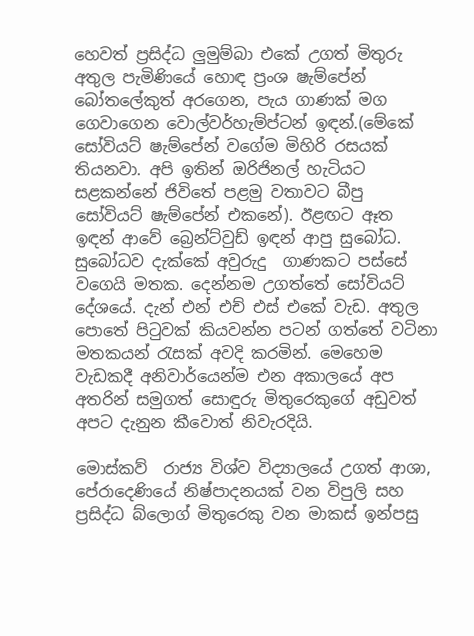හෙවත් ප්‍රසිද්ධ ලුමුම්බා එකේ උගත් මිතුරු අතුල පැමිණියේ හොඳ ප්‍රංශ ෂැම්පේන් බෝතලේකුත් අරගෙන, පැය ගාණක් මග ගෙවාගෙන වොල්වර්හැම්ප්ටන් ඉඳන්.(මේකේ සෝවියට් ෂැම්පේන් වගේම මිහිරි රසයක් තියනවා. අපි ඉතින් ඔරිජිනල් හැටියට සළකන්නේ ජිවිතේ පළමු වතාවට බීපු සෝවියට් ෂැම්පේන් එකනේ). ඊළඟට ඈත ඉඳන් ආවේ බ්‍රෙන්ට්වුඩ් ඉඳන් ආපු සුබෝධ. සුබෝධව දැක්කේ අවුරුදු  ගාණකට පස්සේ වගෙයි මතක. දෙන්නම උගත්තේ සෝවියට් දේශයේ. දැන් එන් එච් එස් එකේ වැඩ. අතුල පොතේ පිටුවක් කියවන්න පටන් ගත්තේ වටිනා  මතකයන් රැසක් අවදි කරමින්. මෙහෙම වැඩකදී අනිවාර්යෙන්ම එන අකාලයේ අප අතරින් සමුගත් සොඳුරු මිතුරෙකුගේ අඩුවත් අපට දැනුන කීවොත් නිවැරදියි.

මොස්කව්  රාජ්‍ය විශ්ව විද්‍යාලයේ උගත් ආශා, පේරාදෙණියේ නිෂ්පාදනයක් වන විපුලි සහ ප්‍රසිද්ධ බ්ලොග් මිතුරෙකු වන මාකස් ඉන්පසු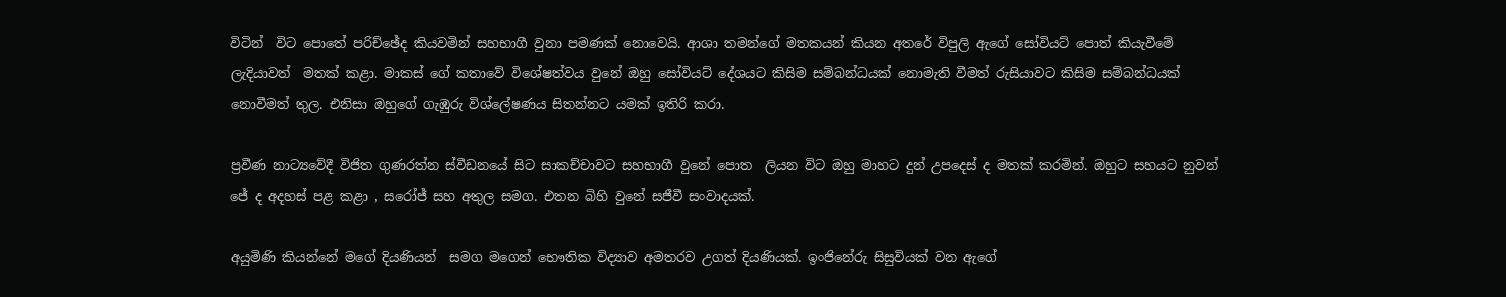විටින්  විට පොතේ පරිච්ඡේද කියවමින් සහභාගී වුනා පමණක් නොවෙයි. ආශා තමන්ගේ මතකයන් කියන අතරේ විපුලි ඇගේ සෝවියට් පොත් කියැවීමේ ලැදියාවත්  මතක් කළා. මාකස් ගේ කතාවේ විශේෂත්වය වුනේ ඔහු සෝවියට් දේශයට කිසිම සම්බන්ධයක් නොමැති වීමත් රුසියාවට කිසිම සම්බන්ධයක් නොවීමත් තුල. එනිසා ඔහුගේ ගැඹුරු විශ්ලේෂණය සිතන්නට යමක් ඉතිරි කරා.

ප්‍රවීණ නාට්‍යවේදී විජිත ගුණරත්න ස්වීඩනයේ සිට සාකච්චාවට සහභාගී වුනේ පොත  ලියන විට ඔහු මාහට දුන් උපදෙස් ද මතක් කරමින්. ඔහුට සහයට නුවන් ජේ ද අදහස් පළ කළා , සරෝජ් සහ අතුල සමග. එතන බිහි වුනේ සජීවී සංවාදයක්.

අයුමිණි කියන්නේ මගේ දියණියන්  සමග මගෙන් භෞතික විද්‍යාව අමතරව උගත් දියණියක්. ඉංජිනේරු සිසුවියක් වන ඇගේ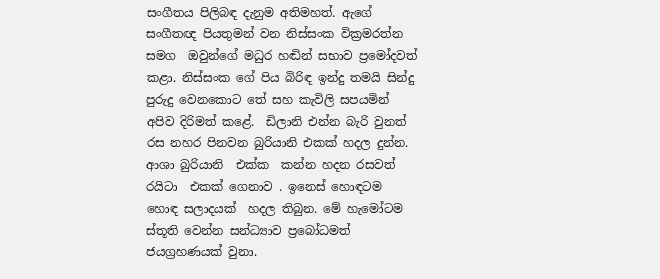සංගීතය පිලිබඳ දැනුම අතිමහත්. ඇගේ සංගීතඥ පියතුමන් වන නිස්සංක වික්‍රමරත්න සමග  ඔවුන්ගේ මධුර හඬින් සභාව ප්‍රමෝදවත් කළා. නිස්සංක ගේ පිය බිරිඳ ඉන්දු තමයි සින්දු  පුරුදු වෙනකොට තේ සහ කැවිලි සපයමින් අපිව දිරිමත් කළේ.  ඩිලානි එන්න බැරි වුනත් රස නහර පිනවන බුරියානි එකක් හදල දුන්න. ආශා බුරියානි  එක්ක  කන්න හදන රසවත් රයිටා  එකක් ගෙනාව . ඉනෙස් හොඳටම හොඳ සලාදයක්  හදල තිබුන. මේ හැමෝටම ස්තූති වෙන්න සන්ධ්‍යාව ප්‍රබෝධමත් ජයග්‍රහණයක් වුනා.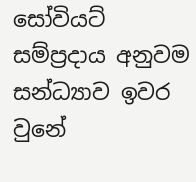සෝවියට් සම්ප්‍රදාය අනුවම සන්ධ්‍යාව ඉවර වුනේ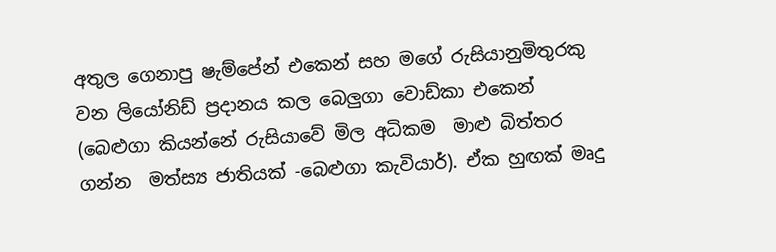අතුල ගෙනාපු ෂැම්පේන් එකෙන් සහ මගේ රුසියානුමිතුරකු  වන ලියෝනිඩ් ප්‍රදානය කල බෙලුගා වොඩ්කා එකෙන් (බෙළුගා කියන්නේ රුසියාවේ මිල අධිකම  මාළු බිත්තර ගන්න  මත්ස්‍ය ජාතියක් -බෙළුගා කැවියාර්). ඒක හුඟක් මෘදු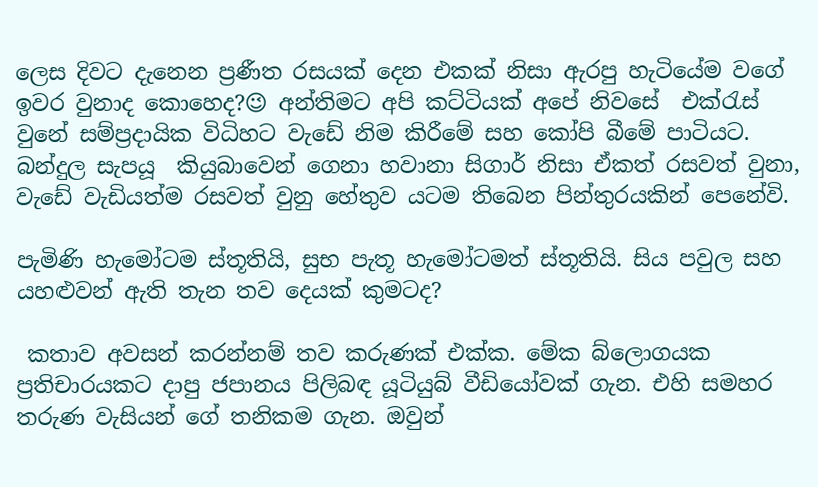ලෙස දිවට දැනෙන ප්‍රණීත රසයක් දෙන එකක් නිසා ඇරපු හැටියේම වගේ ඉවර වුනාද කොහෙද?😉 අන්තිමට අපි කට්ටියක් අපේ නිවසේ  එක්රැස් වුනේ සම්ප්‍රදායික විධිහට වැඩේ නිම කිරීමේ සහ කෝපි බීමේ පාටියට. බන්දුල සැපයූ  කියුබාවෙන් ගෙනා හවානා සිගාර් නිසා ඒකත් රසවත් වුනා, වැඩේ වැඩියත්ම රසවත් වුනු හේතුව යටම තිබෙන පින්තුරයකින් පෙනේවි.

පැමිණි හැමෝටම ස්තූතියි, සුභ පැතූ හැමෝටමත් ස්තූතියි. සිය පවුල සහ යහළුවන් ඇති තැන තව දෙයක් කුමටද?

 කතාව අවසන් කරන්නම් තව කරුණක් එක්ක. මේක බ්ලොගයක ප්‍රතිචාරයකට දාපු ජපානය පිලිබඳ යූටියුබ් වීඩියෝවක් ගැන. එහි සමහර තරුණ වැසියන් ගේ තනිකම ගැන. ඔවුන්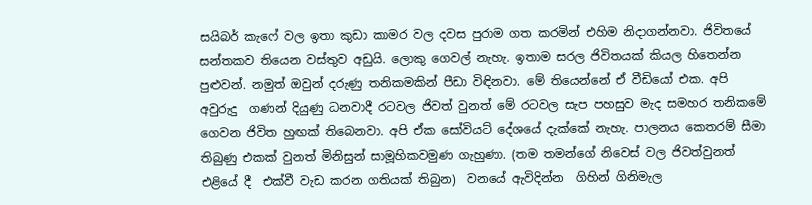සයිබර් කැෆේ වල ඉතා කුඩා කාමර වල දවස පුරාම ගත කරමින් එහිම නිදාගන්නවා. ජිවිතයේ සන්තකව තියෙන වස්තුව අඩුයි. ලොකු ගෙවල් නැහැ. ඉතාම සරල ජිවිතයක් කියල හිතෙන්න පුළුවන්. නමුත් ඔවුන් දරුණු තනිකමකින් පීඩා විඳිනවා. මේ තියෙන්නේ ඒ වීඩියෝ එක. අපි අවුරුදු  ගණන් දියුණු ධනවාදී රටවල ජිවත් වුනත් මේ රටවල සැප පහසුව මැද සමහර තනිකමේ ගෙවන ජිවිත හුඟක් තිබෙනවා. අපි ඒක සෝවියට් දේශයේ දැක්කේ නැහැ. පාලනය කෙතරම් සීමා තිබුණු එකක් වුනත් මිනිසුන් සාමූහිකවමුණ ගැහුණා. (තම තමන්ගේ නිවෙස් වල ජිවත්වුනත් එළියේ දී  එක්වී වැඩ කරන ගතියක් තිබුන)  වනයේ ඇවිදින්න  ගිහින් ගිනිමැල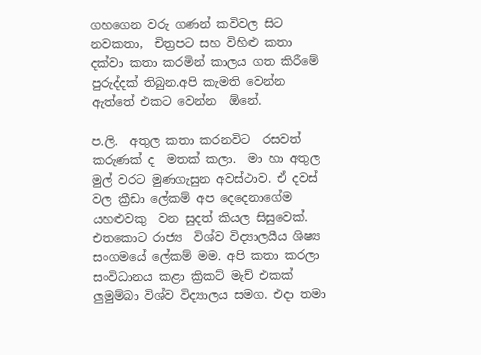ගහගෙන වරු ගණන් කවිවල සිට නවකතා,  චිත්‍රපට සහ විහිළු කතා දක්වා කතා කරමින් කාලය ගත කිරීමේ  පුරුද්දක් තිබුන.අපි කැමති වෙන්න ඇත්තේ එකට වෙන්න  ඕනේ.

ප.ලි.  අතුල කතා කරනවිට  රසවත් කරුණක් ද  මතක් කලා.  මා හා අතුල මුල් වරට මුණගැසුන අවස්ථාව. ඒ දවස් වල ක්‍රීඩා ලේකම් අප දෙදෙනාගේම යහළුවකු  වන සුදත් කියල සිසුවෙක්. එතකොට රාජ්‍ය  විශ්ව විද්‍යාලයීය ශිෂ්‍ය සංගමයේ ලේකම් මම. අපි කතා කරලා සංවිධානය කළා ක්‍රිකට් මැච් එකක් ලුමුම්බා විශ්ව විද්‍යාලය සමග. එදා තමා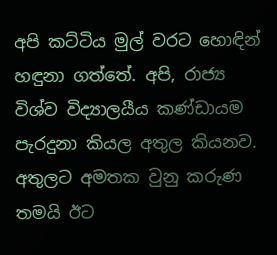අපි කට්ටිය මුල් වරට හොඳින් හඳුනා ගත්තේ. අපි, රාජ්‍ය  විශ්ව විද්‍යාලයීය කණ්ඩායම  පැරදුනා කියල අතුල කියනව. අතුලට අමතක වුනු කරුණ තමයි ඊට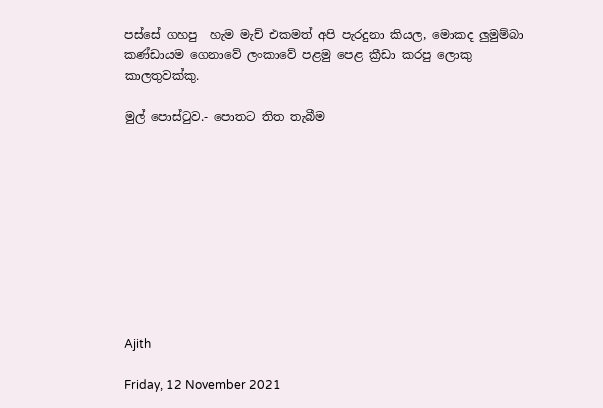පස්සේ ගහපු  හැම මැච් එකමත් අපි පැරදුනා කියල, මොකද ලුමුම්බා කණ්ඩායම ගෙනාවේ ලංකාවේ පළමු පෙළ ක්‍රීඩා කරපු ලොකු කාලතුවක්කු.

මුල් පොස්ටුව.- පොතට තිත තැබීම










Ajith

Friday, 12 November 2021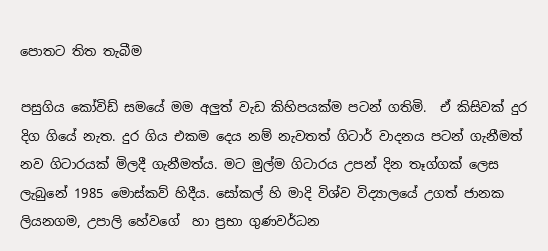පොතට තිත තැබීම

පසුගිය කෝවිඩ් සමයේ මම අලුත් වැඩ කිහිපයක්ම පටන් ගතිමි.  ඒ කිසිවක් දුර දිග ගියේ නැත. දුර ගිය එකම දෙය නම් නැවතත් ගිටාර් වාදනය පටන් ගැනීමත් නව ගිටාරයක් මිලදී ගැනීමත්ය. මට මුල්ම ගිටාරය උපන් දින තෑග්ගක් ලෙස ලැබුනේ 1985 මොස්කව් හිදීය. සෝකල් හි මාදි විශ්ව විද්‍යාලයේ උගත් ජානක ලියනගම, උපාලි හේවගේ  හා ප්‍රභා ගුණවර්ධන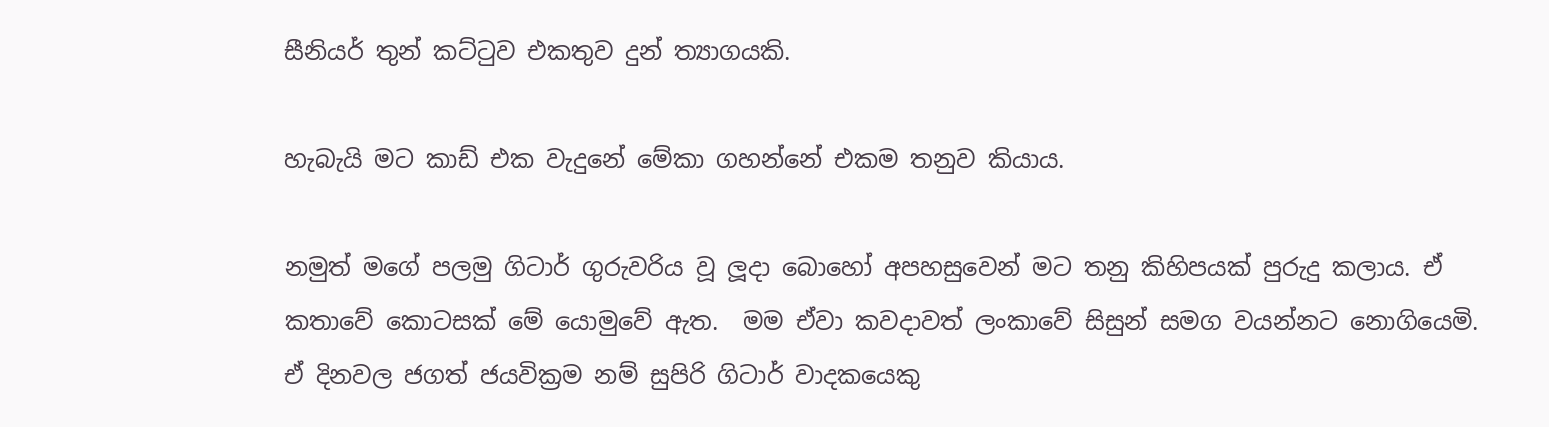සීනියර් තුන් කට්ටුව එකතුව දුන් ත්‍යාගයකි.

හැබැයි මට කාඩ් එක වැදුනේ මේකා ගහන්නේ එකම තනුව කියාය.

නමුත් මගේ පලමු ගිටාර් ගුරුවරිය වූ ලූදා බොහෝ අපහසුවෙන් මට තනු කිහිපයක් පුරුදු කලාය. ඒ කතාවේ කොටසක් මේ යොමුවේ ඇත.  මම ඒවා කවදාවත් ලංකාවේ සිසුන් සමග වයන්නට නොගියෙමි. ඒ දිනවල ජගත් ජයවික්‍රම නම් සුපිරි ගිටාර් වාදකයෙකු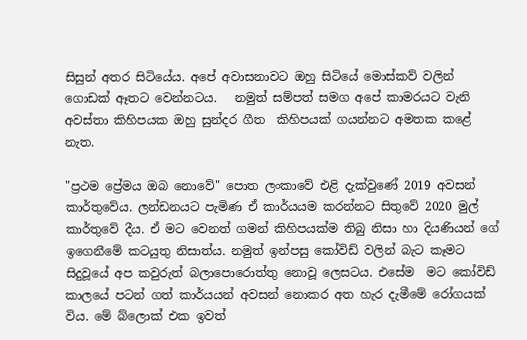සිසුන් අතර සිටියේය. අපේ අවාසනාවට ඔහු සිටියේ මොස්කව් වලින් ගොඩක් ඈතට වෙන්නටය.   නමුත් සම්පත් සමග අපේ කාමරයට වැනි අවස්තා කිහිපයක ඔහු සුන්දර ගීත  කිහිපයක් ගයන්නට අමතක කළේ නැත.

"ප්‍රථම ප්‍රේමය ඔබ නොවේ" පොත ලංකාවේ එළි දැක්වුණේ 2019 අවසන් කාර්තුවේය. ලන්ඩනයට පැමිණ ඒ කාර්යයම කරන්නට සිතුවේ 2020 මුල් කාර්තුවේ දීය. ඒ මට වෙනත් ගමන් කිහිපයක්ම තිබු නිසා හා දියණියන් ගේ ඉගෙනීමේ කටයුතු නිසාත්ය. නමුත් ඉන්පසු කෝවිඩ් වලින් බැට කෑමට  සිදුවූයේ අප කවුරුත් බලාපොරොත්තු නොවූ ලෙසටය. එසේම  මට කෝවිඩ් කාලයේ පටන් ගත් කාර්යයන් අවසන් නොකර අත හැර දැමීමේ රෝගයක් විය. මේ බ්ලොක් එක ඉවත්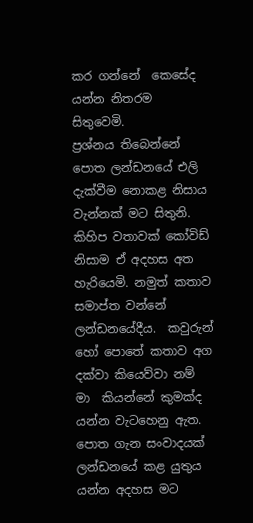කර ගන්නේ  කෙසේද යන්න නිතරම සිතුවෙමි.
ප්‍රශ්නය තිබෙන්නේ පොත ලන්ඩනයේ එලි දැක්වීම නොකළ නිසාය වැන්නක් මට සිතුනි. කිහිප වතාවක් කෝවිඩ් නිසාම ඒ අදහස අත හැරියෙමි. නමුත් කතාව සමාප්ත වන්නේ ලන්ඩනයේදීය.  කවුරුන් හෝ පොතේ කතාව අග දක්වා කියෙව්වා නම් මා  කියන්නේ කුමක්ද යන්න වැටහෙනු ඇත.   පොත ගැන සංවාදයක් ලන්ඩනයේ කළ යුතුය යන්න අදහස මට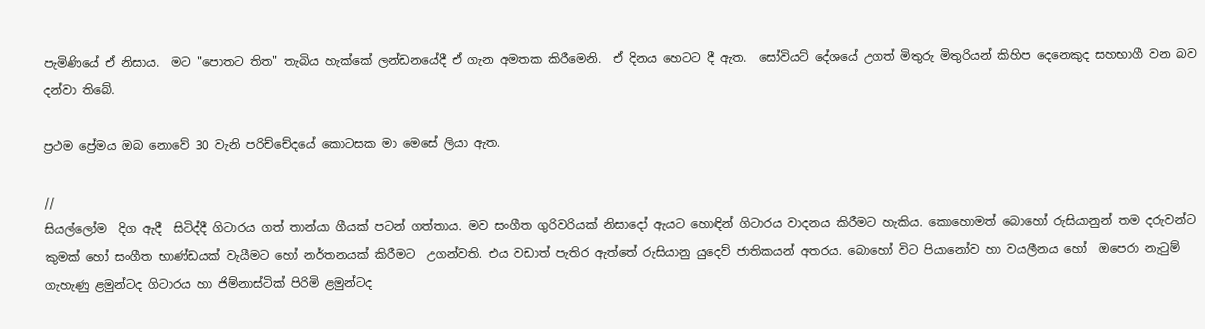පැමිණියේ ඒ නිසාය.  මට "පොතට තිත" තැබිය හැක්කේ ලන්ඩනයේදී ඒ ගැන අමතක කිරීමෙනි.  ඒ දිනය හෙටට දී ඇත.  සෝවියට් දේශයේ උගත් මිතුරු මිතුරියන් කිහිප දෙනෙකුද සහභාගී වන බව දන්වා තිබේ.

ප්‍රථම ප්‍රේමය ඔබ නොවේ 30 වැනි පරිච්චේදයේ කොටසක මා මෙසේ ලියා ඇත.

//
සියල්ලෝම  දිග ඇදී  සිටිද්දී ගිටාරය ගත් තාන්යා ගීයක් පටන් ගත්තාය. මව සංගීත ගුරිවරියක් නිසාදෝ ඇයට හොඳින් ගිටාරය වාදනය කිරීමට හැකිය. කොහොමත් බොහෝ රුසියානුන් තම දරුවන්ට කුමක් හෝ සංගීත භාණ්ඩයක් වැයීමට හෝ නර්තනයක් කිරීමට  උගන්වති. එය වඩාත් පැතිර ඇත්තේ රුසියානු යුදෙව් ජාතිකයන් අතරය. බොහෝ විට පියානෝව හා වයලීනය හෝ  ඔපෙරා නැටුම් ගැහැණු ළමුන්ටද ගිටාරය හා ජිම්නාස්ටික් පිරිමි ළමුන්ටද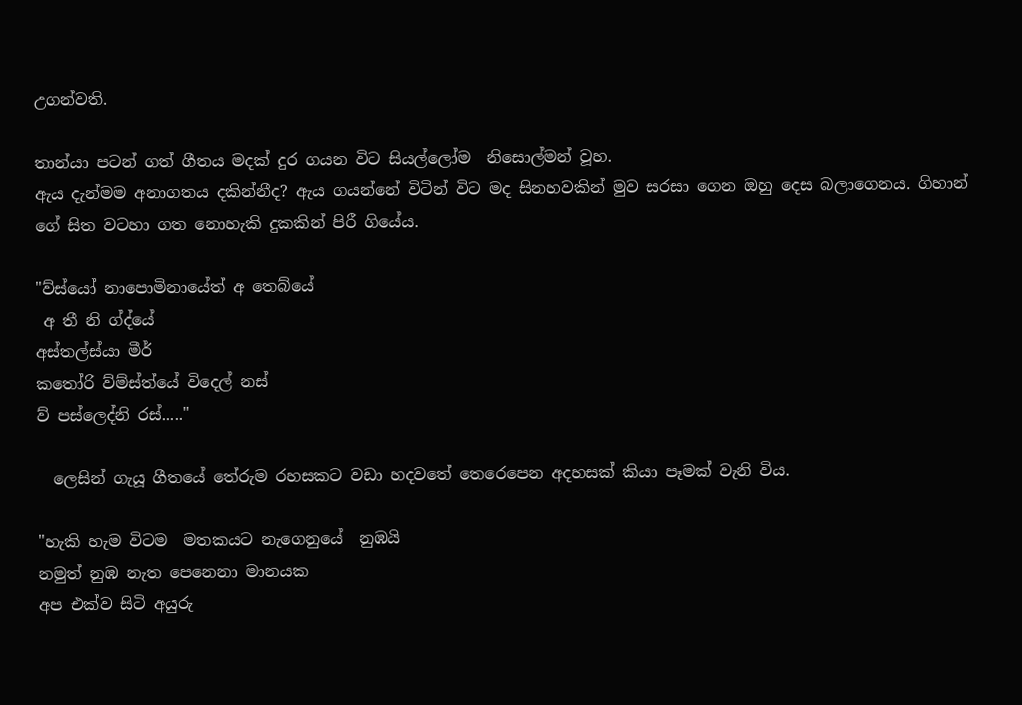උගන්වති.

තාන්යා පටන් ගත් ගීතය මදක් දුර ගයන විට සියල්ලෝම  නිසොල්මන් වූහ.
ඇය දැන්මම අනාගතය දකින්නීද? ඇය ගයන්නේ විටින් විට මද සිනහවකින් මුව සරසා ගෙන ඔහු දෙස බලාගෙනය. ගිහාන් ගේ සිත වටහා ගත නොහැකි දුකකින් පිරී ගියේය.

"ව්ස්යෝ නාපොමිනායේත් අ තෙබ්යේ
 අ තී නි ග්ද්යේ
අස්තල්ස්යා මීර්
කතෝරි ව්ම්ස්ත්යේ විදෙල් නස්
ව් පස්ලෙද්නි රස්....."

  ලෙසින් ගැයූ ගීතයේ තේරුම රහසකට වඩා හදවතේ තෙරෙපෙන අදහසක් කියා පෑමක් වැනි විය.

"හැකි හැම විටම  මතකයට නැගෙනුයේ  නුඹයි
නමුත් නුඹ නැත පෙනෙනා මානයක
අප එක්ව සිටි අයුරු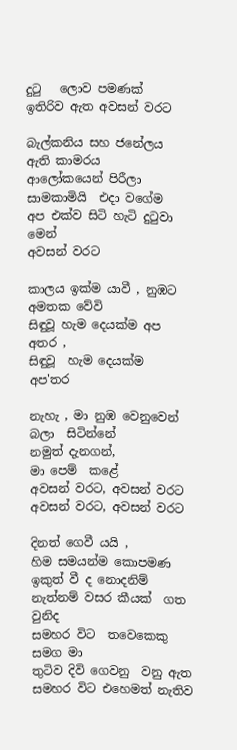දුටු   ලොව පමණක්
ඉතිරිව ඇත අවසන් වරට

බැල්කනිය සහ ජනේලය ඇති කාමරය
ආලෝකයෙන් පිරීලා
සාමකාමියි  එදා වගේම
අප එක්ව සිටි හැටි දුටුවා  මෙන්
අවසන් වරට

කාලය ඉක්ම යාවී , නුඹට අමතක වේවි
සිඳුවූ හැම දෙයක්ම අප අතර ,
සිඳුවූ  හැම දෙයක්ම  අප'තර

නැහැ , මා නුඹ වෙනුවෙන් බලා  සිටින්නේ
නමුත් දැනගන්,
මා පෙම්  කළේ
අවසන් වරට, අවසන් වරට
අවසන් වරට, අවසන් වරට

දිනත් ගෙවී යයි ,
හිම සමයන්ම කොපමණ ඉකුත් වී ද නොදනිම්
නැත්නම් වසර කීයක්  ගත වුනිද
සමහර විට  තවෙකෙකු සමග මා
තුටිව දිවි ගෙවනු  වනු ඇත
සමහර විට එහෙමත් නැතිව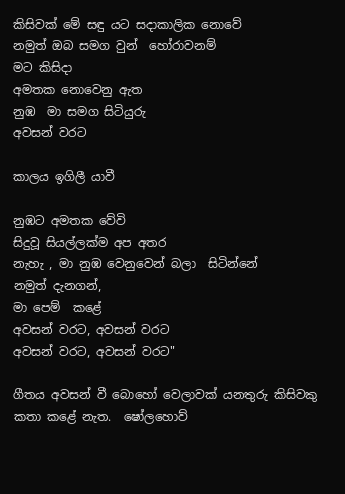කිසිවක් මේ සඳු යට සදාකාලික නොවේ
නමුත් ඔබ සමග වුන්  හෝරාවනම්
මට කිසිදා
අමතක නොවෙනු ඇත
නුඹ  මා සමග සිටියුරු
අවසන් වරට

කාලය ඉගිලී යාවී

නුඹට අමතක වේවි
සිදුවූ සියල්ලක්ම අප අතර
නැහැ , මා නුඹ වෙනුවෙන් බලා  සිටින්නේ
නමුත් දැනගන්,
මා පෙම්  කළේ
අවසන් වරට, අවසන් වරට
අවසන් වරට, අවසන් වරට"

ගීතය අවසන් වී බොහෝ වෙලාවක් යනතුරු කිසිවකු කතා කළේ නැත.  ෂෝලහොව්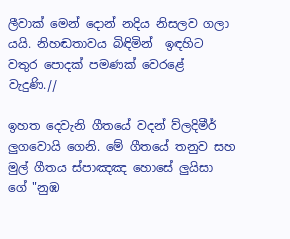ලීවාක් මෙන් දොන් නදිය නිසලව ගලා යයි. නිහඬතාවය බිඳිමින්  ඉඳහිට වතුර පොදක් පමණක් වෙරළේ වැදුණි.//

ඉහත දෙවැනි ගීතයේ වදන් ව්ලදිමීර් ලුගවොයි ගෙනි. මේ ගීතයේ තනුව සහ මුල් ගීතය ස්පාඤඤ හොසේ ලුයිසා ගේ "නුඹ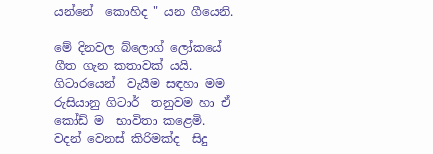යන්නේ  කොහිද " යන ගීයෙනි.

මේ දිනවල බ්ලොග් ලෝකයේ ගීත ගැන කතාවක් යයි.
ගිටාරයෙන්  වැයීම සඳහා මම රුසියානු ගිටාර්  තනුවම හා ඒ කෝඩ් ම  භාවිතා කළෙමි. වදන් වෙනස් කිරිමක්ද  සිදු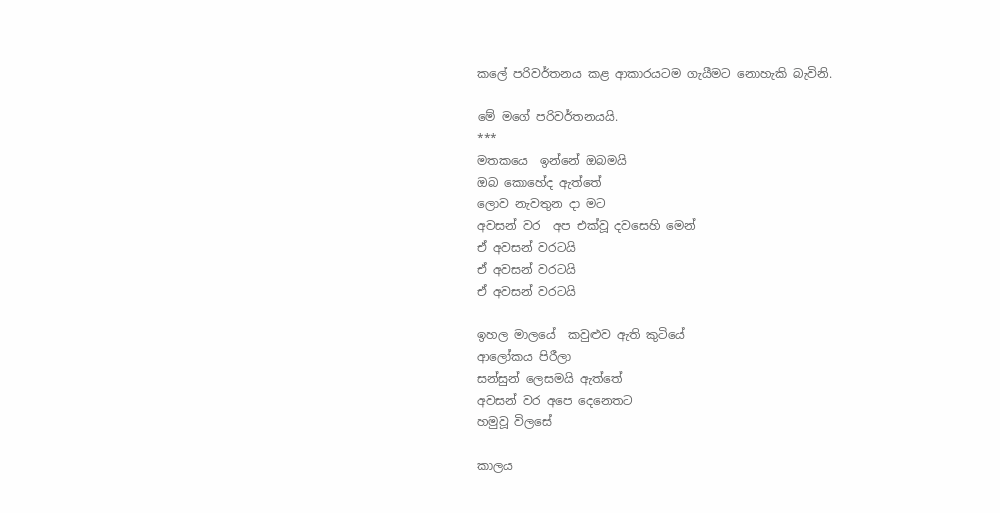කලේ පරිවර්තනය කළ ආකාරයටම ගැයීමට නොහැකි බැවිනි.

මේ මගේ පරිවර්තනයයි.
***
මතකයෙ  ඉන්නේ ඔබමයි
ඔබ කොහේද ඇත්තේ
ලොව නැවතුන දා මට
අවසන් වර  අප එක්වූ දවසෙහි මෙන්
ඒ අවසන් වරටයි
ඒ අවසන් වරටයි
ඒ අවසන් වරටයි

ඉහල මාලයේ  කවුළුව ඇති කුටියේ
ආලෝකය පිරීලා
සන්සුන් ලෙසමයි ඇත්තේ
අවසන් වර අපෙ දෙනෙතට
හමුවූ විලසේ

කාලය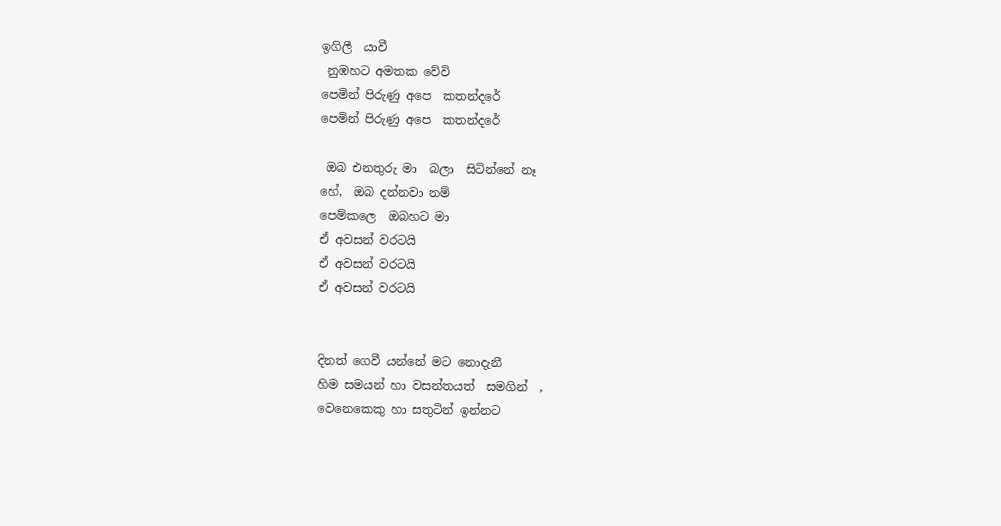ඉගිලී  යාවී
 නුඹහට අමතක වේවි
පෙමින් පිරුණු අපෙ  කතන්දරේ
පෙමින් පිරුණු අපෙ  කතන්දරේ

 ඔබ එනතුරු මා  බලා  සිටින්නේ නෑ
හේ,  ඔබ දන්නවා නම්
පෙම්කලෙ  ඔබහට මා
ඒ අවසන් වරටයි
ඒ අවසන් වරටයි
ඒ අවසන් වරටයි


දිනත් ගෙවී යන්නේ මට නොදැනී
හිම සමයන් හා වසන්තයත්  සමගින්  ,
වෙනෙකෙකු හා සතුටින් ඉන්නට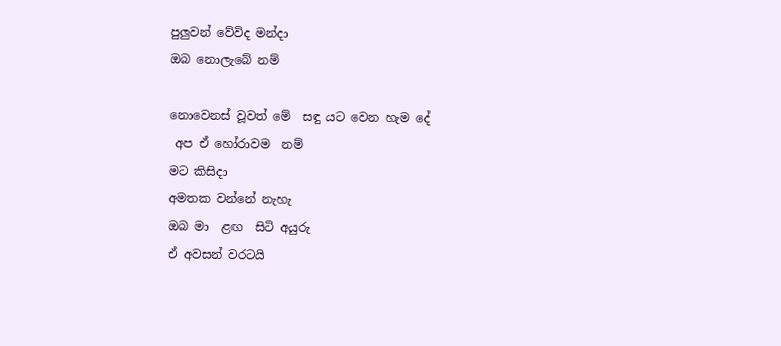පුලුවන් වේවිද මන්දා
ඔබ නොලැබේ නම්

නොවෙනස් වූවත් මේ  සඳු යට වෙන හැම දේ
 අප ඒ හෝරාවම  නම්
මට කිසිදා
අමතක වන්නේ නැහැ
ඔබ මා  ළඟ  සිටි අයුරු
ඒ අවසන් වරටයි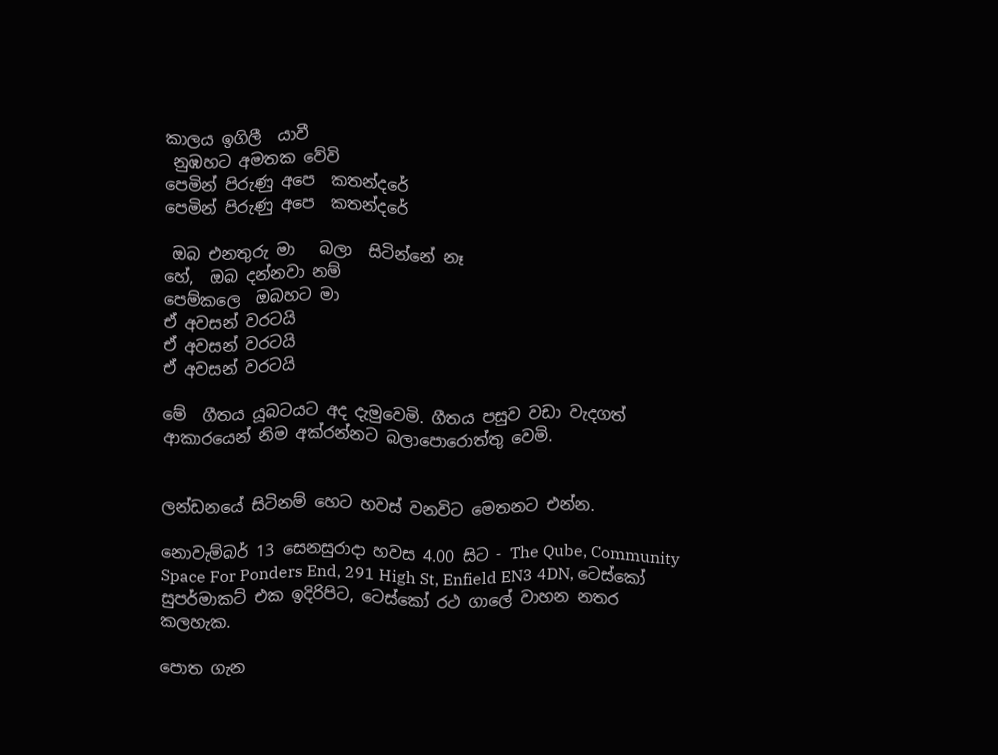කාලය ඉගිලී  යාවී
 නුඹහට අමතක වේවි
පෙමින් පිරුණු අපෙ  කතන්දරේ
පෙමින් පිරුණු අපෙ  කතන්දරේ

 ඔබ එනතුරු මා   බලා  සිටින්නේ නෑ
හේ,  ඔබ දන්නවා නම්
පෙම්කලෙ  ඔබහට මා
ඒ අවසන් වරටයි
ඒ අවසන් වරටයි
ඒ අවසන් වරටයි

මේ  ගීතය යූබටයට අද දැමුවෙමි. ගීතය පසුව වඩා වැදගත් ආකාරයෙන් නිම අක්රන්නට බලාපොරොත්තු වෙමි.


ලන්ඩනයේ සිටිනම් හෙට හවස් වනවිට මෙතනට එන්න.

නොවැම්බර් 13 සෙනසුරාදා හවස 4.00 සිට - The Qube, Community Space For Ponders End, 291 High St, Enfield EN3 4DN, ටෙස්කෝ සුපර්මාකට් එක ඉදිරිපිට, ටෙස්කෝ රථ ගාලේ වාහන නතර කලහැක.

පොත ගැන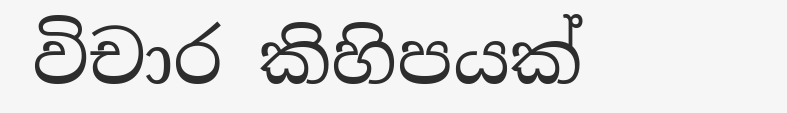විචාර කිහිපයක්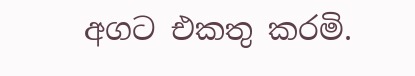අගට එකතු කරමි.